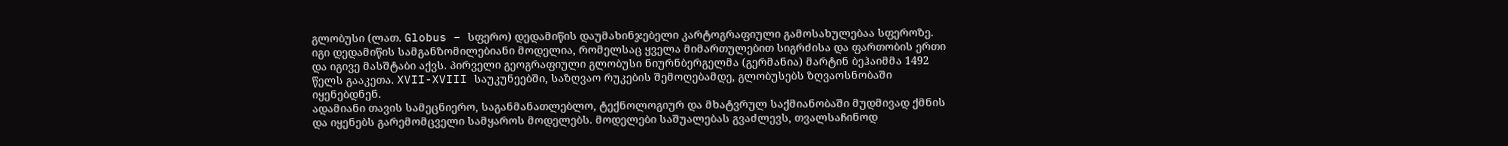გლობუსი (ლათ. Globus – სფერო) დედამიწის დაუმახინჯებელი კარტოგრაფიული გამოსახულებაა სფეროზე. იგი დედამიწის სამგანზომილებიანი მოდელია, რომელსაც ყველა მიმართულებით სიგრძისა და ფართობის ერთი და იგივე მასშტაბი აქვს. პირველი გეოგრაფიული გლობუსი ნიურნბერგელმა (გერმანია) მარტინ ბეჰაიმმა 1492 წელს გააკეთა. XVII-XVIII საუკუნეებში, საზღვაო რუკების შემოღებამდე, გლობუსებს ზღვაოსნობაში იყენებდნენ.
ადამიანი თავის სამეცნიერო, საგანმანათლებლო, ტექნოლოგიურ და მხატვრულ საქმიანობაში მუდმივად ქმნის და იყენებს გარემომცველი სამყაროს მოდელებს. მოდელები საშუალებას გვაძლევს, თვალსაჩინოდ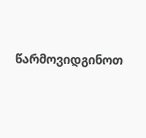წარმოვიდგინოთ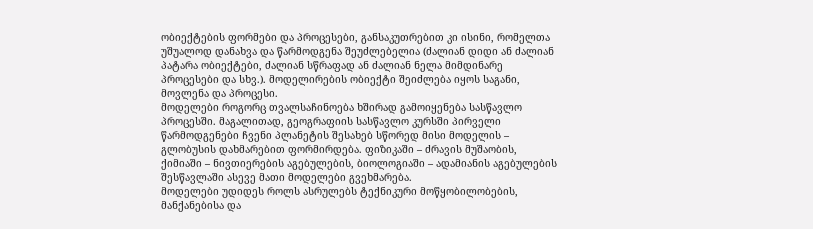ობიექტების ფორმები და პროცესები, განსაკუთრებით კი ისინი, რომელთა უშუალოდ დანახვა და წარმოდგენა შეუძლებელია (ძალიან დიდი ან ძალიან პატარა ობიექტები, ძალიან სწრაფად ან ძალიან ნელა მიმდინარე პროცესები და სხვ.). მოდელირების ობიექტი შეიძლება იყოს საგანი, მოვლენა და პროცესი.
მოდელები როგორც თვალსაჩინოება ხშირად გამოიყენება სასწავლო პროცესში. მაგალითად, გეოგრაფიის სასწავლო კურსში პირველი წარმოდგენები ჩვენი პლანეტის შესახებ სწორედ მისი მოდელის – გლობუსის დახმარებით ფორმირდება. ფიზიკაში – ძრავის მუშაობის, ქიმიაში – ნივთიერების აგებულების, ბიოლოგიაში – ადამიანის აგებულების შესწავლაში ასევე მათი მოდელები გვეხმარება.
მოდელები უდიდეს როლს ასრულებს ტექნიკური მოწყობილობების, მანქანებისა და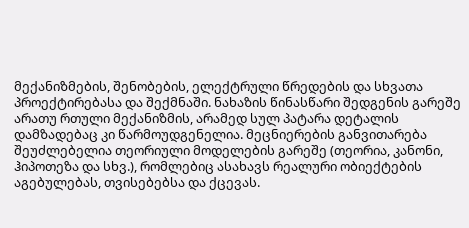მექანიზმების, შენობების, ელექტრული წრედების და სხვათა პროექტირებასა და შექმნაში. ნახაზის წინასწარი შედგენის გარეშე არათუ რთული მექანიზმის, არამედ სულ პატარა დეტალის დამზადებაც კი წარმოუდგენელია. მეცნიერების განვითარება შეუძლებელია თეორიული მოდელების გარეშე (თეორია, კანონი, ჰიპოთეზა და სხვ.), რომლებიც ასახავს რეალური ობიექტების აგებულებას, თვისებებსა და ქცევას.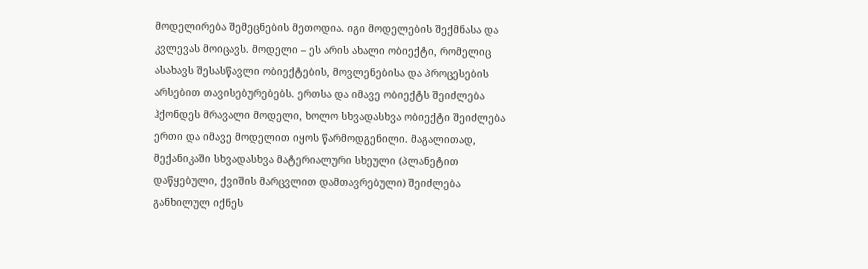მოდელირება შემეცნების მეთოდია. იგი მოდელების შექმნასა და კვლევას მოიცავს. მოდელი – ეს არის ახალი ობიექტი, რომელიც ასახავს შესასწავლი ობიექტების, მოვლენებისა და პროცესების არსებით თავისებურებებს. ერთსა და იმავე ობიექტს შეიძლება ჰქონდეს მრავალი მოდელი, ხოლო სხვადასხვა ობიექტი შეიძლება ერთი და იმავე მოდელით იყოს წარმოდგენილი. მაგალითად, მექანიკაში სხვადასხვა მატერიალური სხეული (პლანეტით დაწყებული, ქვიშის მარცვლით დამთავრებული) შეიძლება განხილულ იქნეს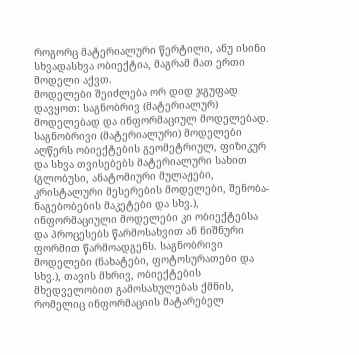როგორც მატერიალური წერტილი, ანუ ისინი სხვადასხვა ობიექტია, მაგრამ მათ ერთი მოდელი აქვთ.
მოდელები შეიძლება ორ დიდ ჯგუფად დავყოთ: საგნობრივ (მატერიალურ) მოდელებად და ინფორმაციულ მოდელებად. საგნობრივი (მატერიალური) მოდელები აღწერს ობიექტების გეომეტრიულ, ფიზიკურ და სხვა თვისებებს მატერიალური სახით (გლობუსი, ანატომიური მულაჟები, კრისტალური მესერების მოდელები, შენობა-ნაგებობების მაკეტები და სხვ.), ინფორმაციული მოდელები კი ობიექტებსა და პროცესებს წარმოსახვით ან ნიშნური ფორმით წარმოადგენს. საგნობრივი მოდელები (ნახატები, ფოტოსურათები და სხვ.), თავის მხრივ, ობიექტების მხედველობით გამოსახულებას ქმნის, რომელიც ინფორმაციის მატარებელ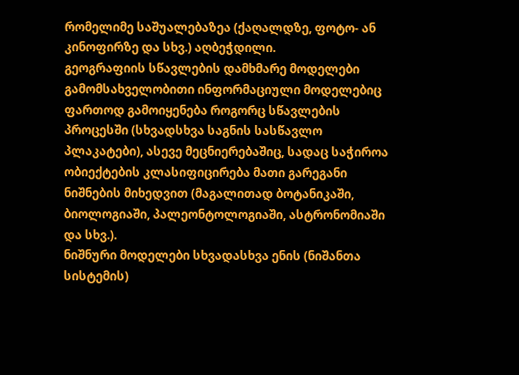რომელიმე საშუალებაზეა (ქაღალდზე, ფოტო- ან კინოფირზე და სხვ.) აღბეჭდილი.
გეოგრაფიის სწავლების დამხმარე მოდელები
გამომსახველობითი ინფორმაციული მოდელებიც ფართოდ გამოიყენება როგორც სწავლების პროცესში (სხვადსხვა საგნის სასწავლო პლაკატები), ასევე მეცნიერებაშიც, სადაც საჭიროა ობიექტების კლასიფიცირება მათი გარეგანი ნიშნების მიხედვით (მაგალითად ბოტანიკაში, ბიოლოგიაში, პალეონტოლოგიაში, ასტრონომიაში და სხვ.).
ნიშნური მოდელები სხვადასხვა ენის (ნიშანთა სისტემის)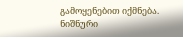გამოყენებით იქმნება. ნიშნური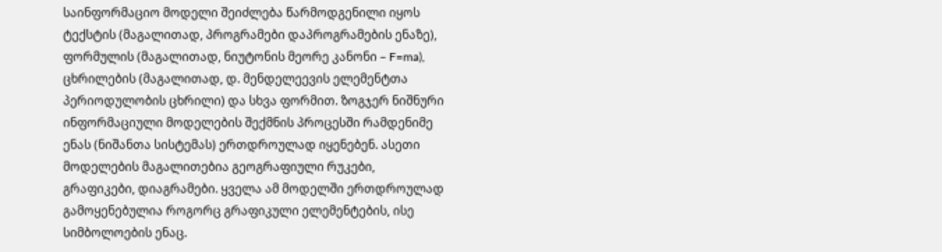საინფორმაციო მოდელი შეიძლება წარმოდგენილი იყოს ტექსტის (მაგალითად, პროგრამები დაპროგრამების ენაზე), ფორმულის (მაგალითად, ნიუტონის მეორე კანონი – F=ma), ცხრილების (მაგალითად, დ. მენდელეევის ელემენტთა პერიოდულობის ცხრილი) და სხვა ფორმით. ზოგჯერ ნიშნური ინფორმაციული მოდელების შექმნის პროცესში რამდენიმე ენას (ნიშანთა სისტემას) ერთდროულად იყენებენ. ასეთი მოდელების მაგალითებია გეოგრაფიული რუკები, გრაფიკები, დიაგრამები. ყველა ამ მოდელში ერთდროულად გამოყენებულია როგორც გრაფიკული ელემენტების, ისე სიმბოლოების ენაც.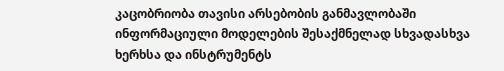კაცობრიობა თავისი არსებობის განმავლობაში ინფორმაციული მოდელების შესაქმნელად სხვადასხვა ხერხსა და ინსტრუმენტს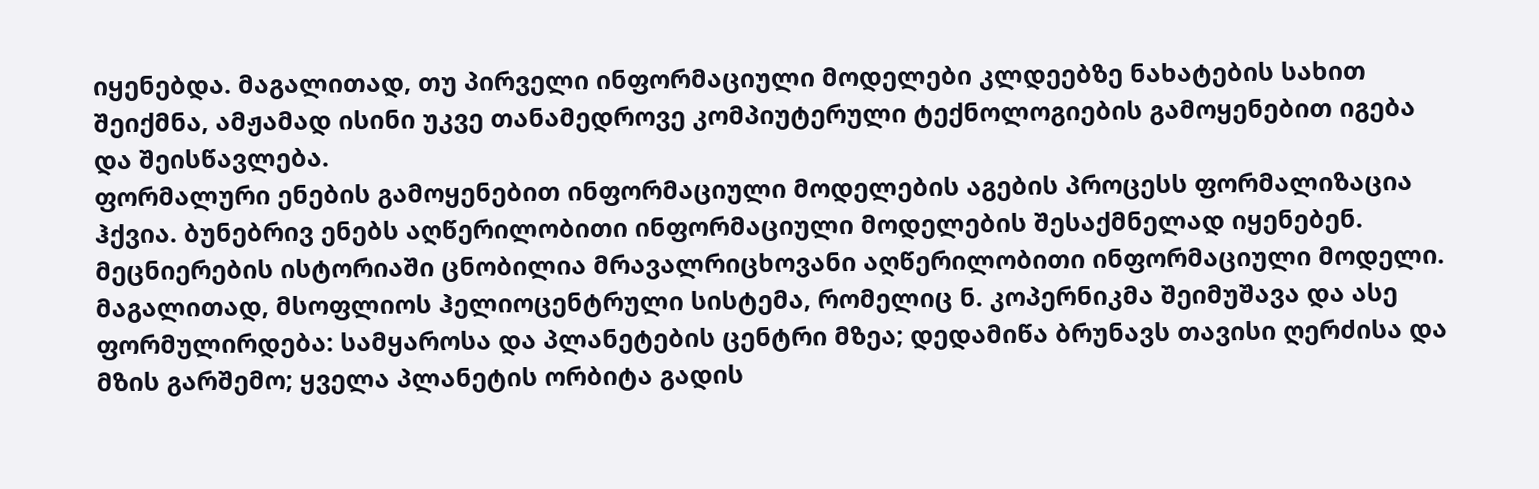იყენებდა. მაგალითად, თუ პირველი ინფორმაციული მოდელები კლდეებზე ნახატების სახით შეიქმნა, ამჟამად ისინი უკვე თანამედროვე კომპიუტერული ტექნოლოგიების გამოყენებით იგება და შეისწავლება.
ფორმალური ენების გამოყენებით ინფორმაციული მოდელების აგების პროცესს ფორმალიზაცია ჰქვია. ბუნებრივ ენებს აღწერილობითი ინფორმაციული მოდელების შესაქმნელად იყენებენ. მეცნიერების ისტორიაში ცნობილია მრავალრიცხოვანი აღწერილობითი ინფორმაციული მოდელი. მაგალითად, მსოფლიოს ჰელიოცენტრული სისტემა, რომელიც ნ. კოპერნიკმა შეიმუშავა და ასე ფორმულირდება: სამყაროსა და პლანეტების ცენტრი მზეა; დედამიწა ბრუნავს თავისი ღერძისა და მზის გარშემო; ყველა პლანეტის ორბიტა გადის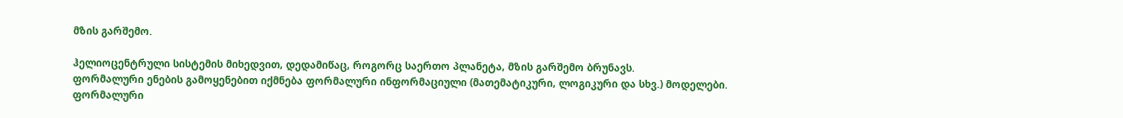მზის გარშემო.

ჰელიოცენტრული სისტემის მიხედვით, დედამიწაც, როგორც საერთო პლანეტა, მზის გარშემო ბრუნავს.
ფორმალური ენების გამოყენებით იქმნება ფორმალური ინფორმაციული (მათემატიკური, ლოგიკური და სხვ.) მოდელები. ფორმალური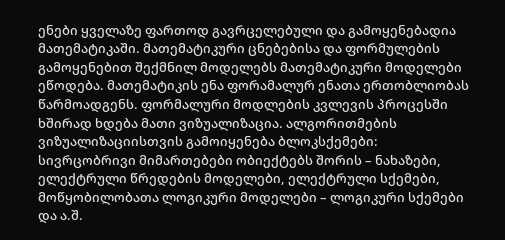ენები ყველაზე ფართოდ გავრცელებული და გამოყენებადია მათემატიკაში. მათემატიკური ცნებებისა და ფორმულების გამოყენებით შექმნილ მოდელებს მათემატიკური მოდელები ეწოდება. მათემატიკის ენა ფორამალურ ენათა ერთობლიობას წარმოადგენს. ფორმალური მოდლების კვლევის პროცესში ხშირად ხდება მათი ვიზუალიზაცია. ალგორითმების ვიზუალიზაციისთვის გამოიყენება ბლოკსქემები: სივრცობრივი მიმართებები ობიექტებს შორის – ნახაზები, ელექტრული წრედების მოდელები, ელექტრული სქემები, მოწყობილობათა ლოგიკური მოდელები – ლოგიკური სქემები და ა.შ.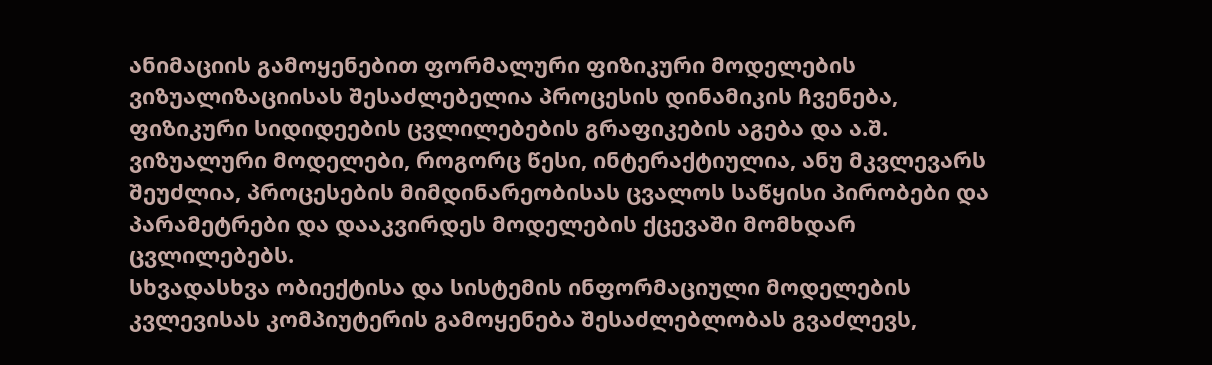ანიმაციის გამოყენებით ფორმალური ფიზიკური მოდელების ვიზუალიზაციისას შესაძლებელია პროცესის დინამიკის ჩვენება, ფიზიკური სიდიდეების ცვლილებების გრაფიკების აგება და ა.შ. ვიზუალური მოდელები, როგორც წესი, ინტერაქტიულია, ანუ მკვლევარს შეუძლია, პროცესების მიმდინარეობისას ცვალოს საწყისი პირობები და პარამეტრები და დააკვირდეს მოდელების ქცევაში მომხდარ ცვლილებებს.
სხვადასხვა ობიექტისა და სისტემის ინფორმაციული მოდელების კვლევისას კომპიუტერის გამოყენება შესაძლებლობას გვაძლევს,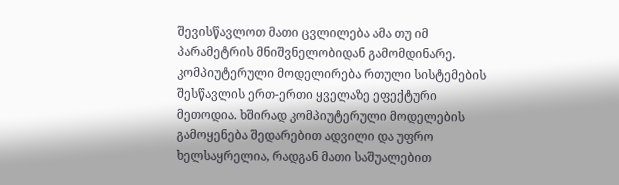შევისწავლოთ მათი ცვლილება ამა თუ იმ პარამეტრის მნიშვნელობიდან გამომდინარე. კომპიუტერული მოდელირება რთული სისტემების შესწავლის ერთ-ერთი ყველაზე ეფექტური მეთოდია. ხშირად კომპიუტერული მოდელების გამოყენება შედარებით ადვილი და უფრო ხელსაყრელია, რადგან მათი საშუალებით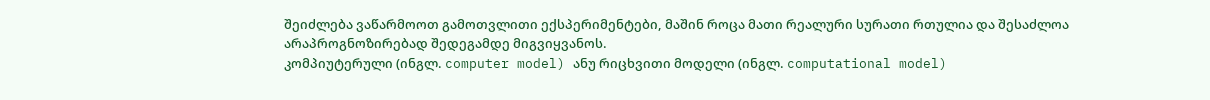შეიძლება ვაწარმოოთ გამოთვლითი ექსპერიმენტები, მაშინ როცა მათი რეალური სურათი რთულია და შესაძლოა არაპროგნოზირებად შედეგამდე მიგვიყვანოს.
კომპიუტერული (ინგლ. computer model) ანუ რიცხვითი მოდელი (ინგლ. computational model)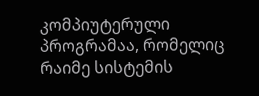კომპიუტერული პროგრამაა, რომელიც რაიმე სისტემის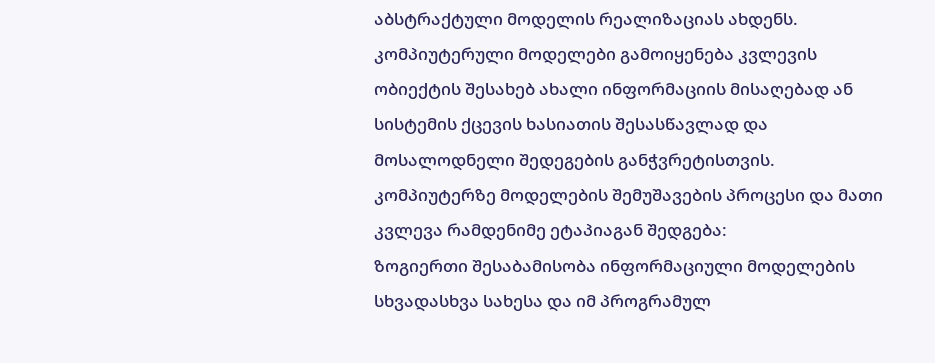აბსტრაქტული მოდელის რეალიზაციას ახდენს. კომპიუტერული მოდელები გამოიყენება კვლევის ობიექტის შესახებ ახალი ინფორმაციის მისაღებად ან სისტემის ქცევის ხასიათის შესასწავლად და მოსალოდნელი შედეგების განჭვრეტისთვის.
კომპიუტერზე მოდელების შემუშავების პროცესი და მათი კვლევა რამდენიმე ეტაპიაგან შედგება:
ზოგიერთი შესაბამისობა ინფორმაციული მოდელების სხვადასხვა სახესა და იმ პროგრამულ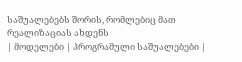საშუალებებს შორის, რომლებიც მათ რეალიზაციას ახდენს
| მოდელები | პროგრამული საშუალებები |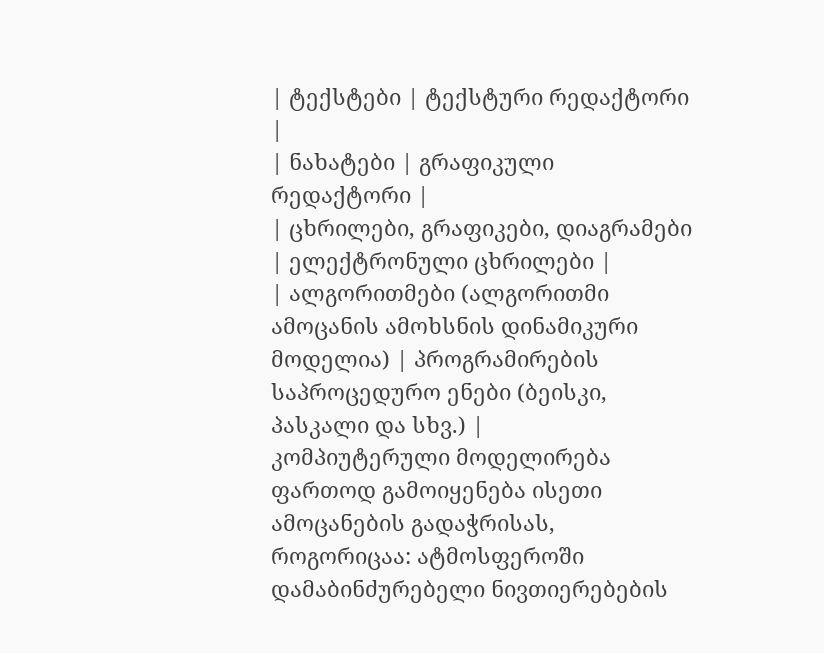| ტექსტები | ტექსტური რედაქტორი |
| ნახატები | გრაფიკული რედაქტორი |
| ცხრილები, გრაფიკები, დიაგრამები | ელექტრონული ცხრილები |
| ალგორითმები (ალგორითმი ამოცანის ამოხსნის დინამიკური მოდელია) | პროგრამირების საპროცედურო ენები (ბეისკი, პასკალი და სხვ.) |
კომპიუტერული მოდელირება ფართოდ გამოიყენება ისეთი ამოცანების გადაჭრისას, როგორიცაა: ატმოსფეროში დამაბინძურებელი ნივთიერებების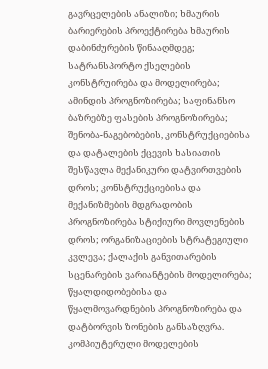გავრცელების ანალიზი; ხმაურის ბარიერების პროექტირება ხმაურის დაბინძურების წინააღმდეგ; სატრანსპორტო ქსელების კონსტრუირება და მოდელირება; ამინდის პროგნოზირება; საფინანსო ბაზრებზე ფასების პროგნოზირება; შენობა-ნაგებობების, კონსტრუქციებისა და დატალების ქცევის ხასიათის შესწავლა მექანიკური დატვირთვების დროს; კონსტრუქციებისა და მექანიზმების მდგრადობის პროგნოზირება სტიქიური მოვლენების დროს; ორგანიზაციების სტრატეგიული კვლევა; ქალაქის განვითარების სცენარების ვარიანტების მოდელირება; წყალდიდობებისა და წყალმოვარდნების პროგნოზირება და დატბორვის ზონების განსაზღვრა.
კომპიუტერული მოდელების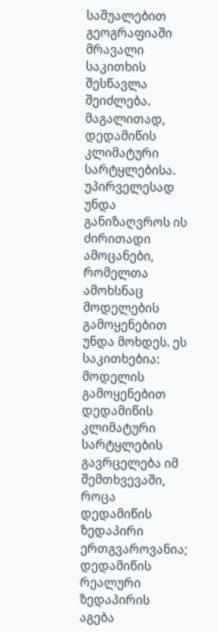საშუალებით გეოგრაფიაში მრავალი საკითხის შესწავლა შეიძლება. მაგალითად, დედამიწის კლიმატური სარტყლებისა. უპირველესად უნდა განიზაღვროს ის ძირითადი ამოცანები, რომელთა ამოხსნაც მოდელების გამოყენებით უნდა მოხდეს. ეს საკითხებია: მოდელის გამოყენებით დედამიწის კლიმატური სარტყლების გავრცელება იმ შემთხვევაში, როცა დედამიწის ზედაპირი ერთგვაროვანია; დედამიწის რეალური ზედაპირის აგება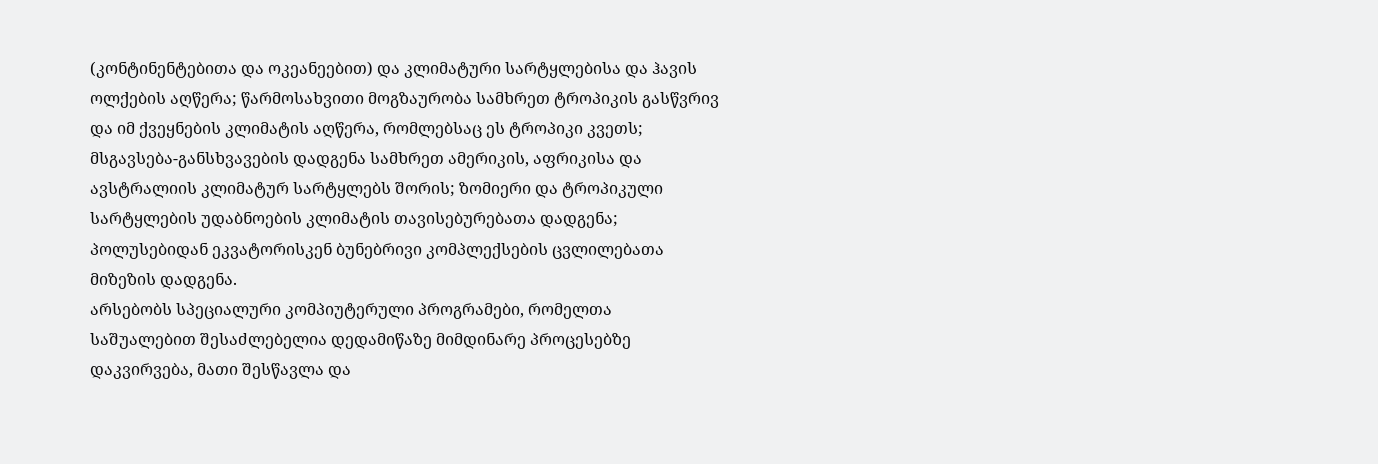(კონტინენტებითა და ოკეანეებით) და კლიმატური სარტყლებისა და ჰავის ოლქების აღწერა; წარმოსახვითი მოგზაურობა სამხრეთ ტროპიკის გასწვრივ და იმ ქვეყნების კლიმატის აღწერა, რომლებსაც ეს ტროპიკი კვეთს; მსგავსება-განსხვავების დადგენა სამხრეთ ამერიკის, აფრიკისა და ავსტრალიის კლიმატურ სარტყლებს შორის; ზომიერი და ტროპიკული სარტყლების უდაბნოების კლიმატის თავისებურებათა დადგენა; პოლუსებიდან ეკვატორისკენ ბუნებრივი კომპლექსების ცვლილებათა მიზეზის დადგენა.
არსებობს სპეციალური კომპიუტერული პროგრამები, რომელთა საშუალებით შესაძლებელია დედამიწაზე მიმდინარე პროცესებზე დაკვირვება, მათი შესწავლა და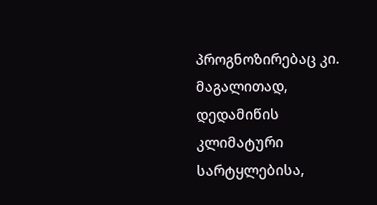პროგნოზირებაც კი. მაგალითად, დედამიწის კლიმატური სარტყლებისა,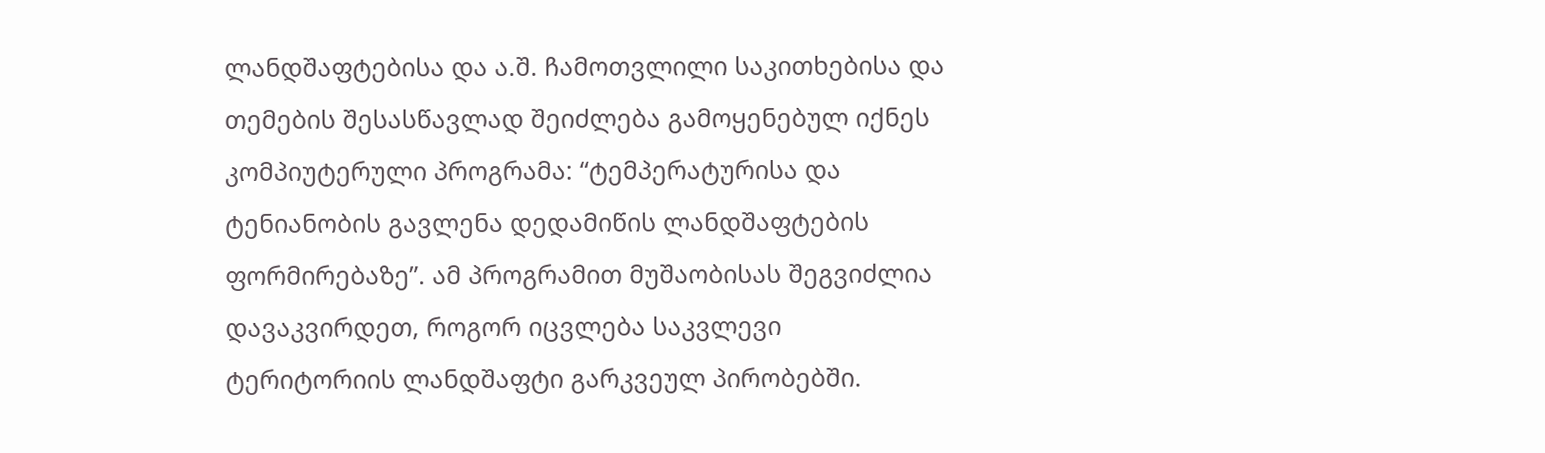ლანდშაფტებისა და ა.შ. ჩამოთვლილი საკითხებისა და თემების შესასწავლად შეიძლება გამოყენებულ იქნეს კომპიუტერული პროგრამა: “ტემპერატურისა და ტენიანობის გავლენა დედამიწის ლანდშაფტების ფორმირებაზე”. ამ პროგრამით მუშაობისას შეგვიძლია დავაკვირდეთ, როგორ იცვლება საკვლევი ტერიტორიის ლანდშაფტი გარკვეულ პირობებში.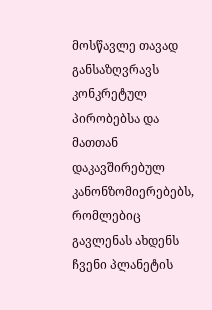მოსწავლე თავად განსაზღვრავს კონკრეტულ პირობებსა და მათთან დაკავშირებულ კანონზომიერებებს, რომლებიც გავლენას ახდენს ჩვენი პლანეტის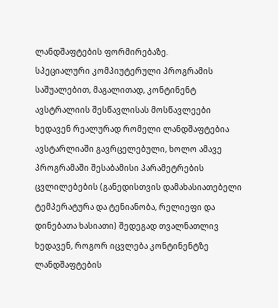ლანდშაფტების ფორმირებაზე.
სპეციალური კომპიუტერული პროგრამის საშუალებით, მაგალითად, კონტინენტ ავსტრალიის შესწავლისას მოსწავლეები ხედავენ რეალურად რომელი ლანდშაფტებია ავსტარლიაში გავრცელებული, ხოლო ამავე პროგრამაში შესაბამისი პარამეტრების ცვლილებების (განედისთვის დამახასიათებელი ტემპერატურა და ტენიანობა, რელიეფი და დინებათა ხასიათი) შედეგად თვალნათლივ ხედავენ, როგორ იცვლება კონტინენტზე ლანდშაფტების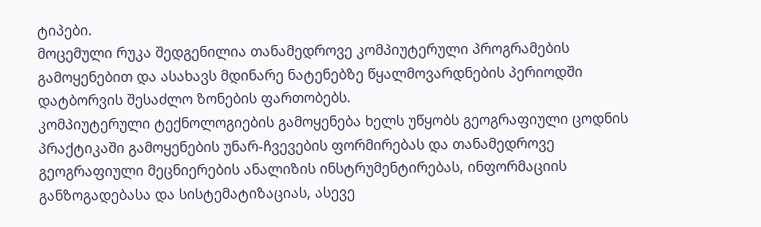ტიპები.
მოცემული რუკა შედგენილია თანამედროვე კომპიუტერული პროგრამების გამოყენებით და ასახავს მდინარე ნატენებზე წყალმოვარდნების პერიოდში დატბორვის შესაძლო ზონების ფართობებს.
კომპიუტერული ტექნოლოგიების გამოყენება ხელს უწყობს გეოგრაფიული ცოდნის პრაქტიკაში გამოყენების უნარ-ჩვევების ფორმირებას და თანამედროვე გეოგრაფიული მეცნიერების ანალიზის ინსტრუმენტირებას, ინფორმაციის განზოგადებასა და სისტემატიზაციას, ასევე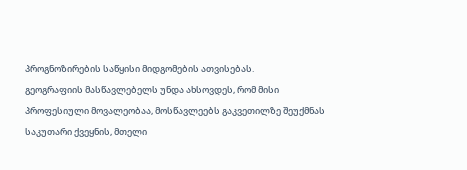პროგნოზირების საწყისი მიდგომების ათვისებას.
გეოგრაფიის მასწავლებელს უნდა ახსოვდეს, რომ მისი პროფესიული მოვალეობაა, მოსწავლეებს გაკვეთილზე შეუქმნას საკუთარი ქვეყნის, მთელი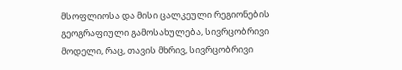მსოფლიოსა და მისი ცალკეული რეგიონების გეოგრაფიული გამოსახულება, სივრცობრივი მოდელი, რაც, თავის მხრივ, სივრცობრივი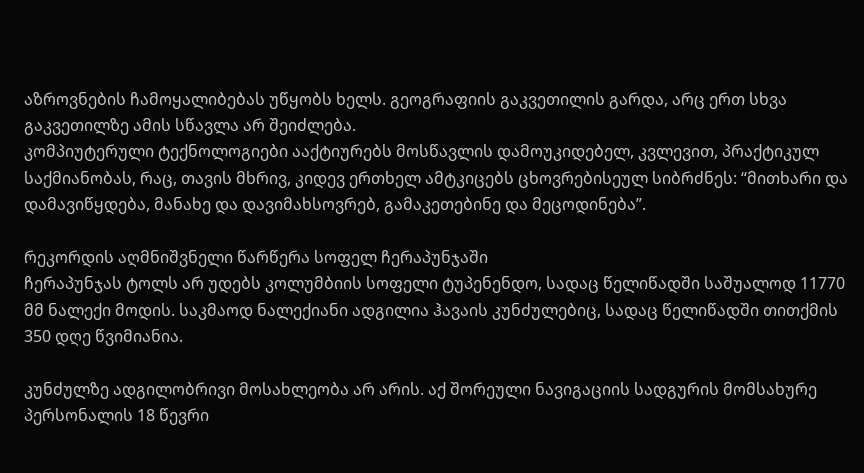აზროვნების ჩამოყალიბებას უწყობს ხელს. გეოგრაფიის გაკვეთილის გარდა, არც ერთ სხვა გაკვეთილზე ამის სწავლა არ შეიძლება.
კომპიუტერული ტექნოლოგიები ააქტიურებს მოსწავლის დამოუკიდებელ, კვლევით, პრაქტიკულ საქმიანობას, რაც, თავის მხრივ, კიდევ ერთხელ ამტკიცებს ცხოვრებისეულ სიბრძნეს: “მითხარი და დამავიწყდება, მანახე და დავიმახსოვრებ, გამაკეთებინე და მეცოდინება”.

რეკორდის აღმნიშვნელი წარწერა სოფელ ჩერაპუნჯაში
ჩერაპუნჯას ტოლს არ უდებს კოლუმბიის სოფელი ტუპენენდო, სადაც წელიწადში საშუალოდ 11770 მმ ნალექი მოდის. საკმაოდ ნალექიანი ადგილია ჰავაის კუნძულებიც, სადაც წელიწადში თითქმის 350 დღე წვიმიანია.

კუნძულზე ადგილობრივი მოსახლეობა არ არის. აქ შორეული ნავიგაციის სადგურის მომსახურე პერსონალის 18 წევრი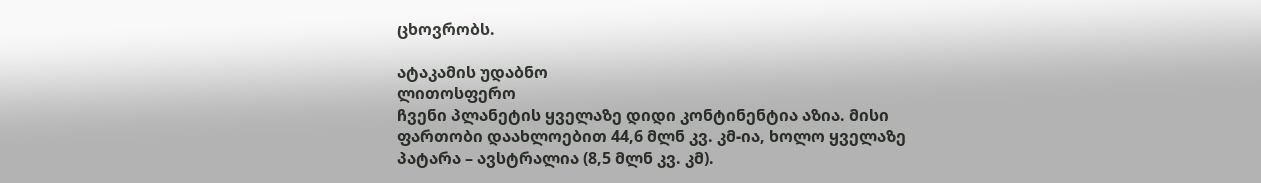ცხოვრობს.

ატაკამის უდაბნო
ლითოსფერო
ჩვენი პლანეტის ყველაზე დიდი კონტინენტია აზია. მისი ფართობი დაახლოებით 44,6 მლნ კვ. კმ-ია, ხოლო ყველაზე პატარა – ავსტრალია (8,5 მლნ კვ. კმ).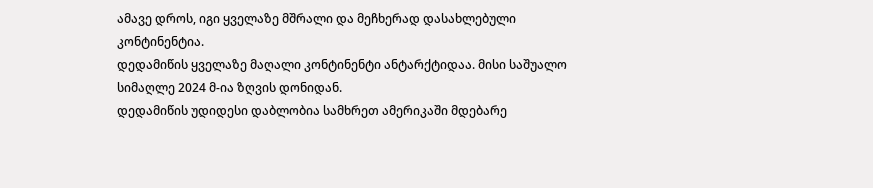ამავე დროს, იგი ყველაზე მშრალი და მეჩხერად დასახლებული კონტინენტია.
დედამიწის ყველაზე მაღალი კონტინენტი ანტარქტიდაა. მისი საშუალო სიმაღლე 2024 მ-ია ზღვის დონიდან.
დედამიწის უდიდესი დაბლობია სამხრეთ ამერიკაში მდებარე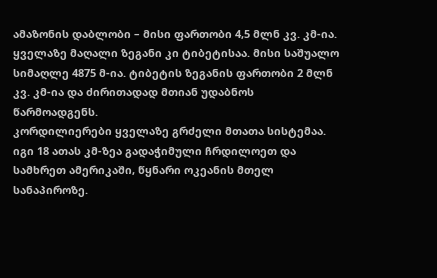ამაზონის დაბლობი – მისი ფართობი 4,5 მლნ კვ. კმ-ია.
ყველაზე მაღალი ზეგანი კი ტიბეტისაა. მისი საშუალო სიმაღლე 4875 მ-ია. ტიბეტის ზეგანის ფართობი 2 მლნ კვ. კმ-ია და ძირითადად მთიან უდაბნოს წარმოადგენს.
კორდილიერები ყველაზე გრძელი მთათა სისტემაა. იგი 18 ათას კმ-ზეა გადაჭიმული ჩრდილოეთ და სამხრეთ ამერიკაში, წყნარი ოკეანის მთელ სანაპიროზე.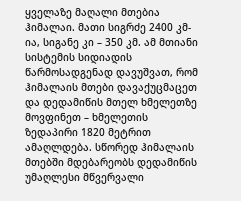ყველაზე მაღალი მთებია ჰიმალაი. მათი სიგრძე 2400 კმ-ია, სიგანე კი – 350 კმ. ამ მთიანი სისტემის სიდიადის წარმოსადგენად დავუშვათ, რომ ჰიმალაის მთები დავაქუცმაცეთ და დედამიწის მთელ ხმელეთზე მოვფინეთ – ხმელეთის ზედაპირი 1820 მეტრით ამაღლდება. სწორედ ჰიმალაის მთებში მდებარეობს დედამიწის უმაღლესი მწვერვალი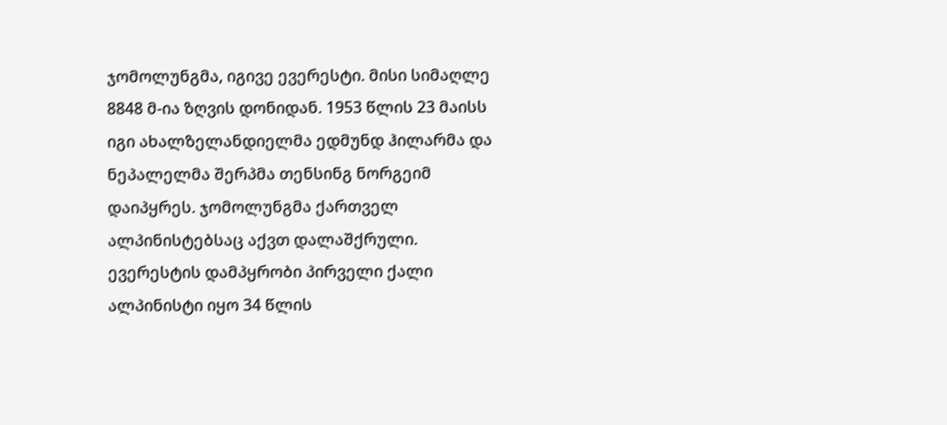ჯომოლუნგმა, იგივე ევერესტი. მისი სიმაღლე 8848 მ-ია ზღვის დონიდან. 1953 წლის 23 მაისს იგი ახალზელანდიელმა ედმუნდ ჰილარმა და ნეპალელმა შერპმა თენსინგ ნორგეიმ დაიპყრეს. ჯომოლუნგმა ქართველ ალპინისტებსაც აქვთ დალაშქრული. ევერესტის დამპყრობი პირველი ქალი ალპინისტი იყო 34 წლის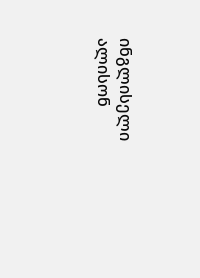ინგლისელი ალისონ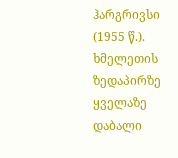ჰარგრივსი (1955 წ.).
ხმელეთის ზედაპირზე ყველაზე დაბალი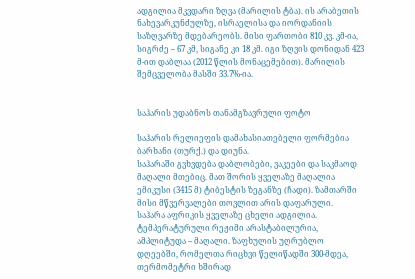ადგილია მკვდარი ზღვა (მარილის ტბა). ის არაბეთის ნახევარკუნძულზე, ისრაელისა და იორდანიის საზღვარზე მდებარეობს. მისი ფართობი 810 კვ. კმ-ია, სიგრძე – 67 კმ, სიგანე კი 18 კმ. იგი ზღვის დონიდან 423 მ-ით დაბლაა (2012 წლის მონაცემებით). მარილის შემცველობა მასში 33.7%-ია.


საჰარის უდაბნოს თანამგზავრული ფოტო

საჰარის რელიეფის დამახასიათებელი ფორმებია ბარხანი (თურქ.) და დიუნა.
საჰარაში გვხვდება დაბლობები, ვაკეები და საკმაოდ მაღალი მთებიც. მათ შორის ყველაზე მაღალია ემიკუსი (3415 მ) ტიბესტის ზეგანზე (ჩადი). ზამთარში მისი მწვერვალები თოვლით არის დაფარული.
საჰარა აფრიკის ყველაზე ცხელი ადგილია. ტემპერატურული რეჟიმი არასტაბილურია, ამპლიტუდა – მაღალი. ზაფხულის უღრუბლო დღეებში, რომელთა რიცხვი წელიწადში 300-მდეა, თერმომეტრი ხშირად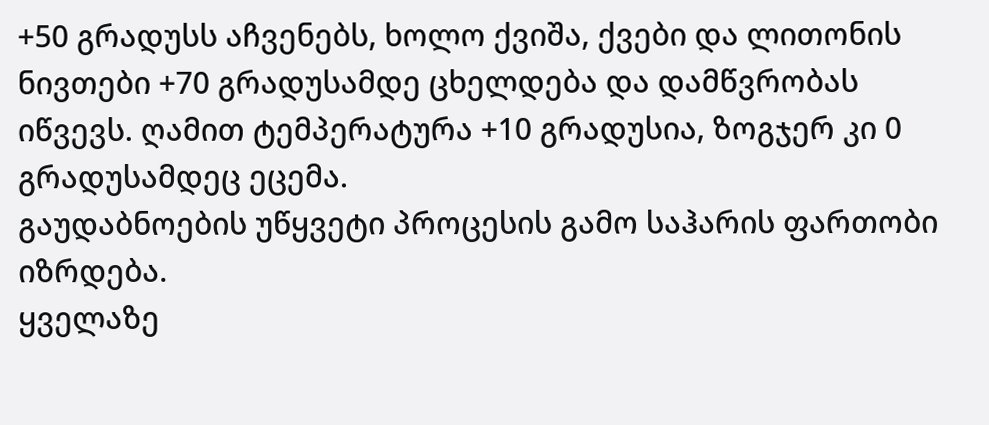+50 გრადუსს აჩვენებს, ხოლო ქვიშა, ქვები და ლითონის ნივთები +70 გრადუსამდე ცხელდება და დამწვრობას იწვევს. ღამით ტემპერატურა +10 გრადუსია, ზოგჯერ კი 0 გრადუსამდეც ეცემა.
გაუდაბნოების უწყვეტი პროცესის გამო საჰარის ფართობი იზრდება.
ყველაზე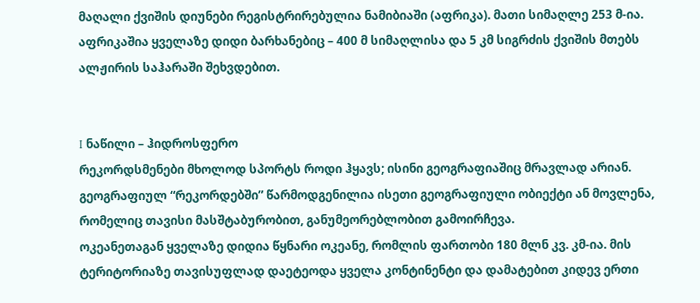მაღალი ქვიშის დიუნები რეგისტრირებულია ნამიბიაში (აფრიკა). მათი სიმაღლე 253 მ-ია. აფრიკაშია ყველაზე დიდი ბარხანებიც – 400 მ სიმაღლისა და 5 კმ სიგრძის ქვიშის მთებს ალჟირის საჰარაში შეხვდებით.


I ნაწილი – ჰიდროსფერო
რეკორდსმენები მხოლოდ სპორტს როდი ჰყავს; ისინი გეოგრაფიაშიც მრავლად არიან. გეოგრაფიულ “რეკორდებში” წარმოდგენილია ისეთი გეოგრაფიული ობიექტი ან მოვლენა, რომელიც თავისი მასშტაბურობით, განუმეორებლობით გამოირჩევა.
ოკეანეთაგან ყველაზე დიდია წყნარი ოკეანე, რომლის ფართობი 180 მლნ კვ. კმ-ია. მის ტერიტორიაზე თავისუფლად დაეტეოდა ყველა კონტინენტი და დამატებით კიდევ ერთი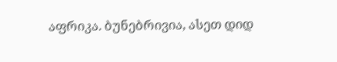აფრიკა. ბუნებრივია, ასეთ დიდ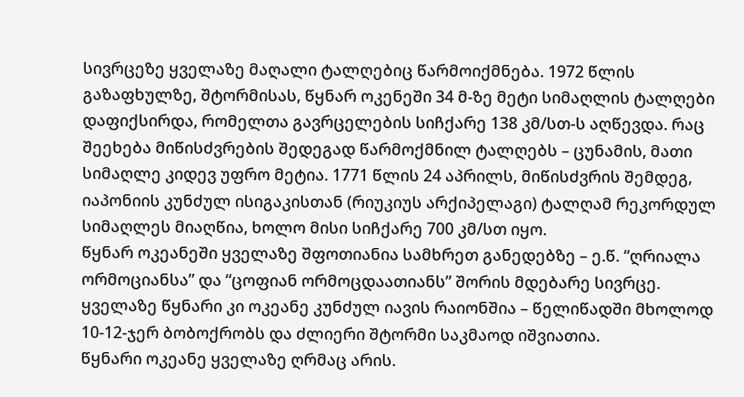სივრცეზე ყველაზე მაღალი ტალღებიც წარმოიქმნება. 1972 წლის გაზაფხულზე, შტორმისას, წყნარ ოკენეში 34 მ-ზე მეტი სიმაღლის ტალღები დაფიქსირდა, რომელთა გავრცელების სიჩქარე 138 კმ/სთ-ს აღწევდა. რაც შეეხება მიწისძვრების შედეგად წარმოქმნილ ტალღებს – ცუნამის, მათი სიმაღლე კიდევ უფრო მეტია. 1771 წლის 24 აპრილს, მიწისძვრის შემდეგ, იაპონიის კუნძულ ისიგაკისთან (რიუკიუს არქიპელაგი) ტალღამ რეკორდულ სიმაღლეს მიაღწია, ხოლო მისი სიჩქარე 700 კმ/სთ იყო.
წყნარ ოკეანეში ყველაზე შფოთიანია სამხრეთ განედებზე – ე.წ. “ღრიალა ორმოციანსა” და “ცოფიან ორმოცდაათიანს” შორის მდებარე სივრცე. ყველაზე წყნარი კი ოკეანე კუნძულ იავის რაიონშია – წელიწადში მხოლოდ 10-12-ჯერ ბობოქრობს და ძლიერი შტორმი საკმაოდ იშვიათია.
წყნარი ოკეანე ყველაზე ღრმაც არის.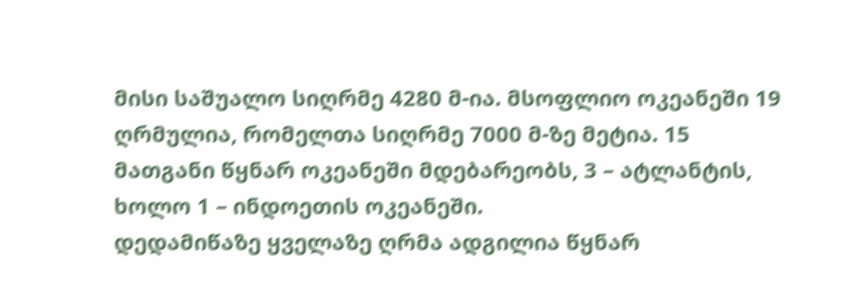მისი საშუალო სიღრმე 4280 მ-ია. მსოფლიო ოკეანეში 19 ღრმულია, რომელთა სიღრმე 7000 მ-ზე მეტია. 15 მათგანი წყნარ ოკეანეში მდებარეობს, 3 – ატლანტის, ხოლო 1 – ინდოეთის ოკეანეში.
დედამიწაზე ყველაზე ღრმა ადგილია წყნარ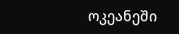ოკეანეში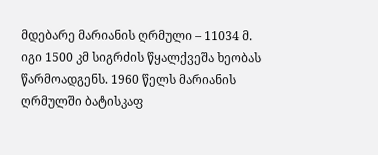მდებარე მარიანის ღრმული – 11034 მ. იგი 1500 კმ სიგრძის წყალქვეშა ხეობას წარმოადგენს. 1960 წელს მარიანის ღრმულში ბატისკაფ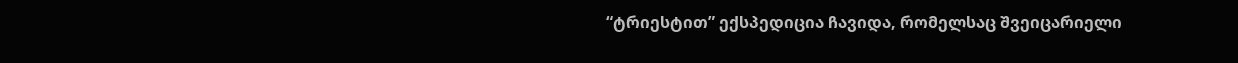“ტრიესტით” ექსპედიცია ჩავიდა, რომელსაც შვეიცარიელი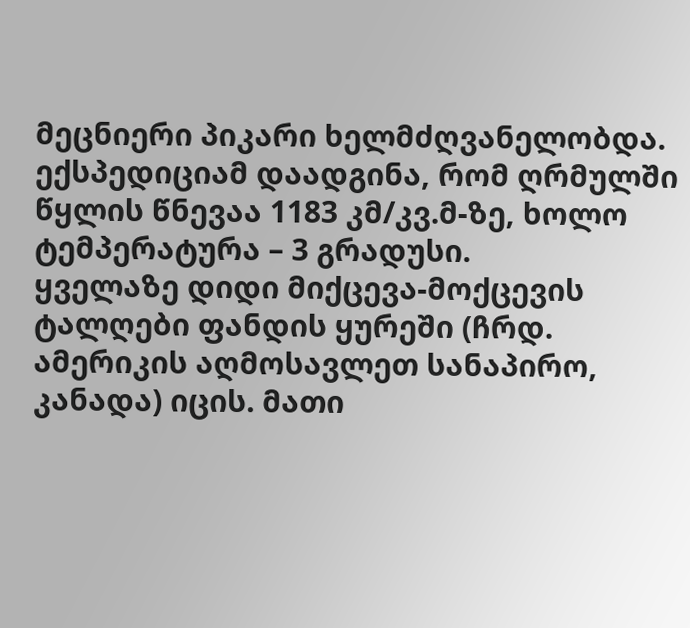მეცნიერი პიკარი ხელმძღვანელობდა. ექსპედიციამ დაადგინა, რომ ღრმულში წყლის წნევაა 1183 კმ/კვ.მ-ზე, ხოლო ტემპერატურა – 3 გრადუსი.
ყველაზე დიდი მიქცევა-მოქცევის ტალღები ფანდის ყურეში (ჩრდ. ამერიკის აღმოსავლეთ სანაპირო, კანადა) იცის. მათი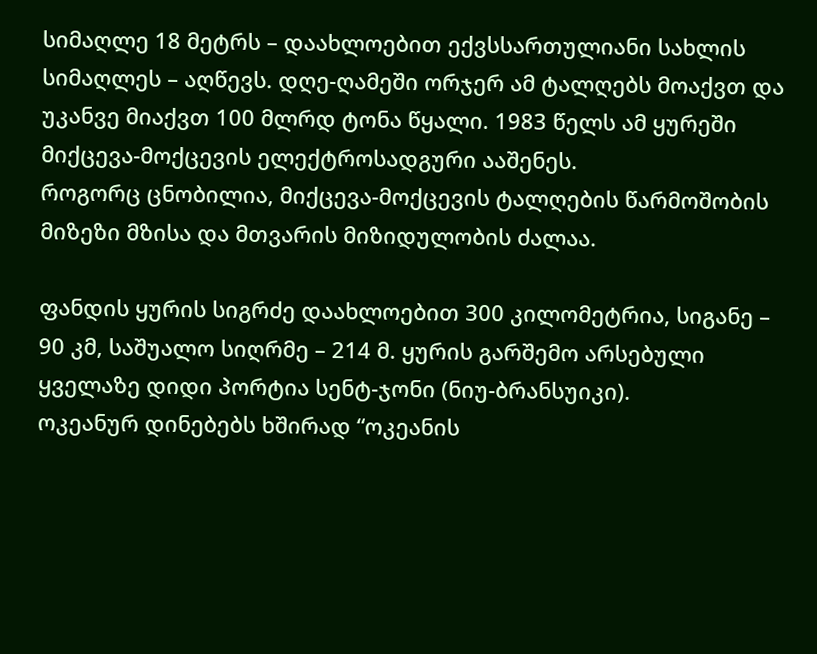სიმაღლე 18 მეტრს – დაახლოებით ექვსსართულიანი სახლის სიმაღლეს – აღწევს. დღე-ღამეში ორჯერ ამ ტალღებს მოაქვთ და უკანვე მიაქვთ 100 მლრდ ტონა წყალი. 1983 წელს ამ ყურეში მიქცევა-მოქცევის ელექტროსადგური ააშენეს.
როგორც ცნობილია, მიქცევა-მოქცევის ტალღების წარმოშობის მიზეზი მზისა და მთვარის მიზიდულობის ძალაა.

ფანდის ყურის სიგრძე დაახლოებით 300 კილომეტრია, სიგანე – 90 კმ, საშუალო სიღრმე – 214 მ. ყურის გარშემო არსებული ყველაზე დიდი პორტია სენტ-ჯონი (ნიუ-ბრანსუიკი).
ოკეანურ დინებებს ხშირად “ოკეანის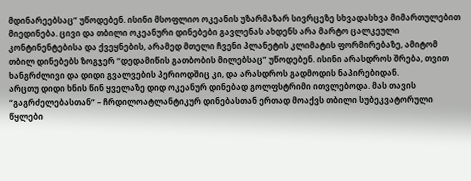მდინარეებსაც” უწოდებენ. ისინი მსოფლიო ოკეანის უზარმაზარ სივრცეზე სხვადასხვა მიმართულებით მიედინება. ცივი და თბილი ოკეანური დინებები გავლენას ახდენს არა მარტო ცალკეული კონტინენტებისა და ქვეყნების, არამედ მთელი ჩვენი პლანეტის კლიმატის ფორმირებაზე, ამიტომ თბილ დინებებს ზოგჯერ “დედამიწის გათბობის მილებსაც” უწოდებენ. ისინი არასდროს შრება, თვით ხანგრძლივი და დიდი გვალვების პერიოდშიც კი, და არასდროს გადმოდის ნაპირებიდან.
არცთუ დიდი ხნის წინ ყველაზე დიდ ოკეანურ დინებად გოლფსტრიმი ითვლებოდა. მას თავის “გაგრძელებასთან” – ჩრდილოატლანტიკურ დინებასთან ერთად მოაქვს თბილი სუბეკვატორული წყლები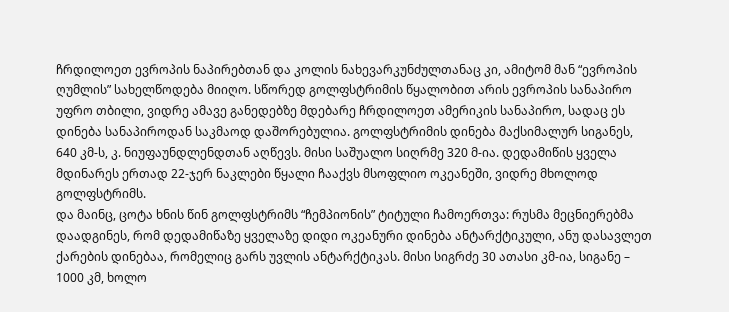ჩრდილოეთ ევროპის ნაპირებთან და კოლის ნახევარკუნძულთანაც კი, ამიტომ მან “ევროპის ღუმლის” სახელწოდება მიიღო. სწორედ გოლფსტრიმის წყალობით არის ევროპის სანაპირო უფრო თბილი, ვიდრე ამავე განედებზე მდებარე ჩრდილოეთ ამერიკის სანაპირო, სადაც ეს დინება სანაპიროდან საკმაოდ დაშორებულია. გოლფსტრიმის დინება მაქსიმალურ სიგანეს, 640 კმ-ს, კ. ნიუფაუნდლენდთან აღწევს. მისი საშუალო სიღრმე 320 მ-ია. დედამიწის ყველა მდინარეს ერთად 22-ჯერ ნაკლები წყალი ჩააქვს მსოფლიო ოკეანეში, ვიდრე მხოლოდ გოლფსტრიმს.
და მაინც, ცოტა ხნის წინ გოლფსტრიმს “ჩემპიონის” ტიტული ჩამოერთვა: რუსმა მეცნიერებმა დაადგინეს, რომ დედამიწაზე ყველაზე დიდი ოკეანური დინება ანტარქტიკული, ანუ დასავლეთ ქარების დინებაა, რომელიც გარს უვლის ანტარქტიკას. მისი სიგრძე 30 ათასი კმ-ია, სიგანე – 1000 კმ, ხოლო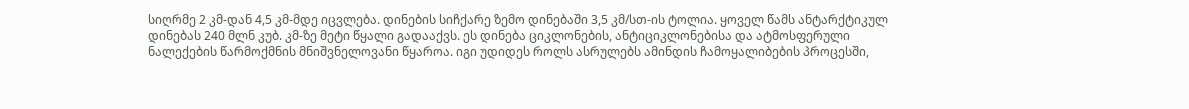სიღრმე 2 კმ-დან 4,5 კმ-მდე იცვლება. დინების სიჩქარე ზემო დინებაში 3,5 კმ/სთ-ის ტოლია. ყოველ წამს ანტარქტიკულ დინებას 240 მლნ კუბ. კმ-ზე მეტი წყალი გადააქვს. ეს დინება ციკლონების, ანტიციკლონებისა და ატმოსფერული ნალექების წარმოქმნის მნიშვნელოვანი წყაროა. იგი უდიდეს როლს ასრულებს ამინდის ჩამოყალიბების პროცესში,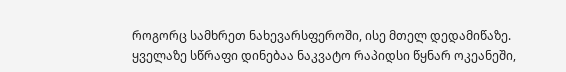როგორც სამხრეთ ნახევარსფეროში, ისე მთელ დედამიწაზე.
ყველაზე სწრაფი დინებაა ნაკვატო რაპიდსი წყნარ ოკეანეში,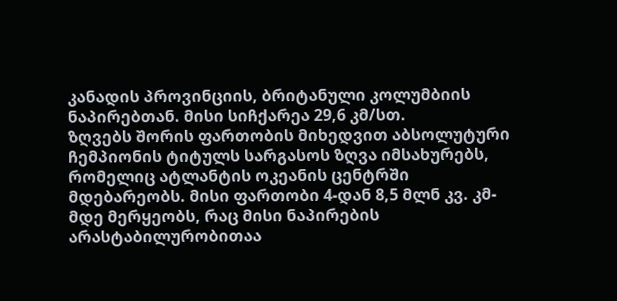კანადის პროვინციის, ბრიტანული კოლუმბიის ნაპირებთან. მისი სიჩქარეა 29,6 კმ/სთ.
ზღვებს შორის ფართობის მიხედვით აბსოლუტური ჩემპიონის ტიტულს სარგასოს ზღვა იმსახურებს, რომელიც ატლანტის ოკეანის ცენტრში მდებარეობს. მისი ფართობი 4-დან 8,5 მლნ კვ. კმ-მდე მერყეობს, რაც მისი ნაპირების არასტაბილურობითაა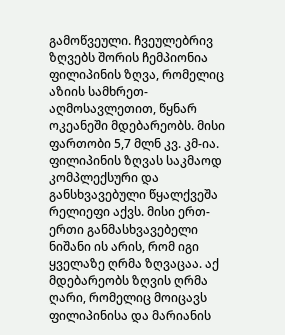გამოწვეული. ჩვეულებრივ ზღვებს შორის ჩემპიონია ფილიპინის ზღვა, რომელიც აზიის სამხრეთ-აღმოსავლეთით, წყნარ ოკეანეში მდებარეობს. მისი ფართობი 5,7 მლნ კვ. კმ-ია. ფილიპინის ზღვას საკმაოდ კომპლექსური და განსხვავებული წყალქვეშა რელიეფი აქვს. მისი ერთ-ერთი განმასხვავებელი ნიშანი ის არის, რომ იგი ყველაზე ღრმა ზღვაცაა. აქ მდებარეობს ზღვის ღრმა ღარი, რომელიც მოიცავს ფილიპინისა და მარიანის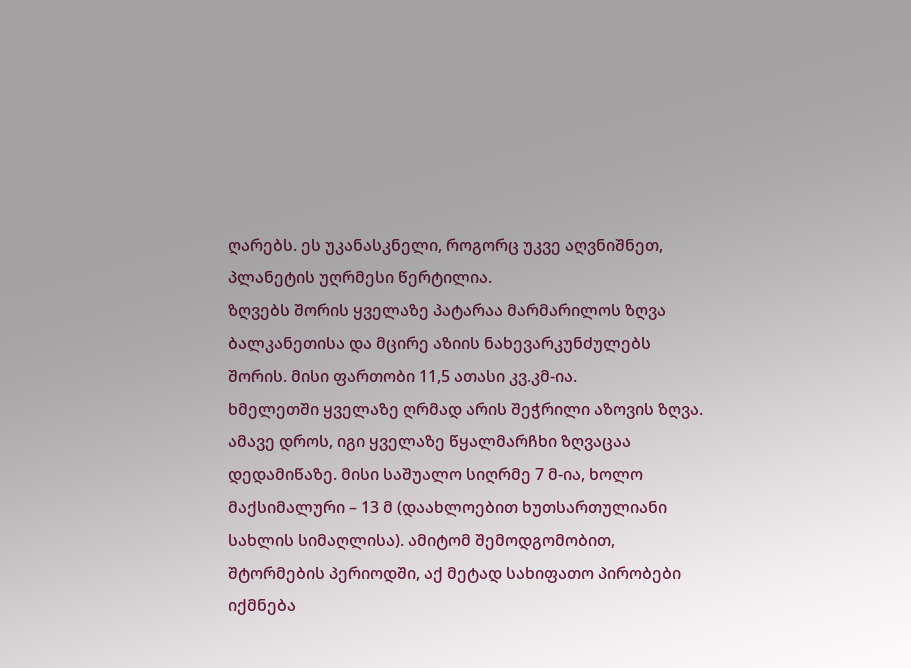ღარებს. ეს უკანასკნელი, როგორც უკვე აღვნიშნეთ, პლანეტის უღრმესი წერტილია.
ზღვებს შორის ყველაზე პატარაა მარმარილოს ზღვა ბალკანეთისა და მცირე აზიის ნახევარკუნძულებს შორის. მისი ფართობი 11,5 ათასი კვ.კმ-ია.
ხმელეთში ყველაზე ღრმად არის შეჭრილი აზოვის ზღვა. ამავე დროს, იგი ყველაზე წყალმარჩხი ზღვაცაა დედამიწაზე. მისი საშუალო სიღრმე 7 მ-ია, ხოლო მაქსიმალური – 13 მ (დაახლოებით ხუთსართულიანი სახლის სიმაღლისა). ამიტომ შემოდგომობით, შტორმების პერიოდში, აქ მეტად სახიფათო პირობები იქმნება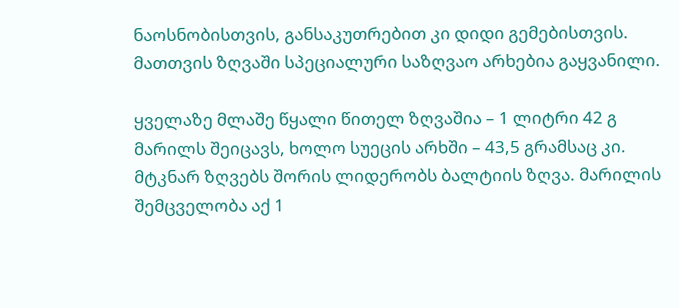ნაოსნობისთვის, განსაკუთრებით კი დიდი გემებისთვის. მათთვის ზღვაში სპეციალური საზღვაო არხებია გაყვანილი.

ყველაზე მლაშე წყალი წითელ ზღვაშია – 1 ლიტრი 42 გ მარილს შეიცავს, ხოლო სუეცის არხში – 43,5 გრამსაც კი.
მტკნარ ზღვებს შორის ლიდერობს ბალტიის ზღვა. მარილის შემცველობა აქ 1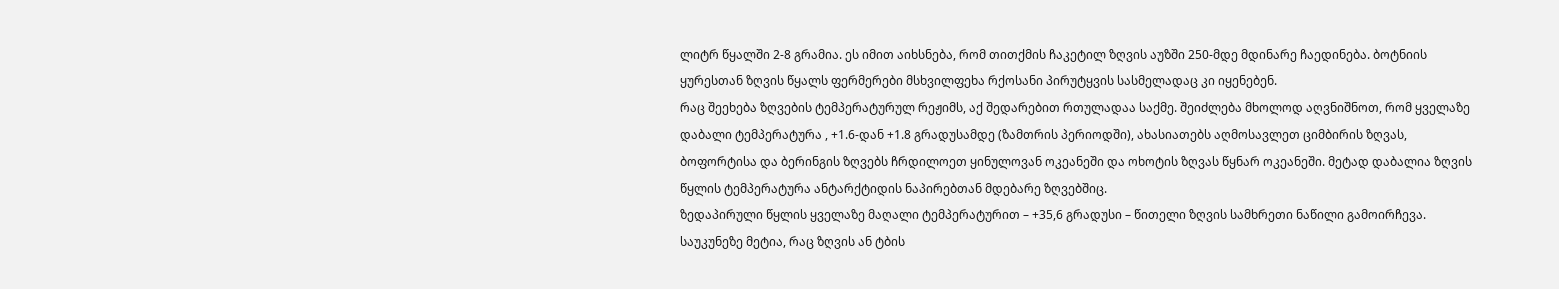ლიტრ წყალში 2-8 გრამია. ეს იმით აიხსნება, რომ თითქმის ჩაკეტილ ზღვის აუზში 250-მდე მდინარე ჩაედინება. ბოტნიის ყურესთან ზღვის წყალს ფერმერები მსხვილფეხა რქოსანი პირუტყვის სასმელადაც კი იყენებენ.
რაც შეეხება ზღვების ტემპერატურულ რეჟიმს, აქ შედარებით რთულადაა საქმე. შეიძლება მხოლოდ აღვნიშნოთ, რომ ყველაზე დაბალი ტემპერატურა , +1.6-დან +1.8 გრადუსამდე (ზამთრის პერიოდში), ახასიათებს აღმოსავლეთ ციმბირის ზღვას, ბოფორტისა და ბერინგის ზღვებს ჩრდილოეთ ყინულოვან ოკეანეში და ოხოტის ზღვას წყნარ ოკეანეში. მეტად დაბალია ზღვის წყლის ტემპერატურა ანტარქტიდის ნაპირებთან მდებარე ზღვებშიც.
ზედაპირული წყლის ყველაზე მაღალი ტემპერატურით – +35,6 გრადუსი – წითელი ზღვის სამხრეთი ნაწილი გამოირჩევა.
საუკუნეზე მეტია, რაც ზღვის ან ტბის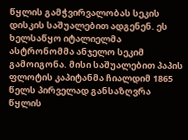წყლის გამჭვირვალობას სეკის დისკის საშუალებით ადგენენ. ეს ხელსაწყო იტალიელმა ასტრონომმა ანჯელო სეკიმ გამოიგონა. მისი საშუალებით პაპის ფლოტის კაპიტანმა ჩიალდიმ 1865 წელს პირველად განსაზღვრა წყლის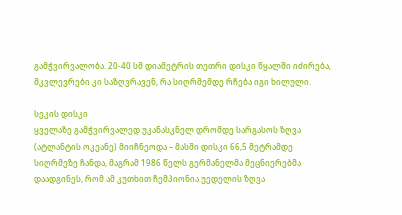გამჭვირვალობა. 20-40 სმ დიამეტრის თეთრი დისკი წყალში იძირება, მკვლევრები კი საზღვრავენ, რა სიღრმემდე რჩება იგი ხილული.

სეკის დისკი
ყველაზე გამჭვირვალედ უკანასკნელ დრომდე სარგასოს ზღვა (ატლანტის ოკეანე) მიიჩნეოდა – მასში დისკი 66,5 მეტრამდე სიღრმეზე ჩანდა, მაგრამ 1986 წელს გერმანელმა მეცნიერებმა დაადგინეს, რომ ამ კუთხით ჩემპიონია უედელის ზღვა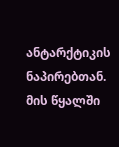ანტარქტიკის ნაპირებთან. მის წყალში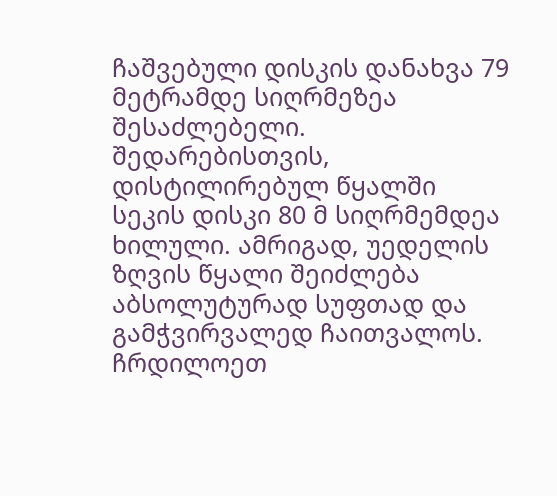ჩაშვებული დისკის დანახვა 79 მეტრამდე სიღრმეზეა შესაძლებელი. შედარებისთვის, დისტილირებულ წყალში სეკის დისკი 80 მ სიღრმემდეა ხილული. ამრიგად, უედელის ზღვის წყალი შეიძლება აბსოლუტურად სუფთად და გამჭვირვალედ ჩაითვალოს. ჩრდილოეთ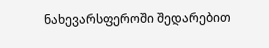ნახევარსფეროში შედარებით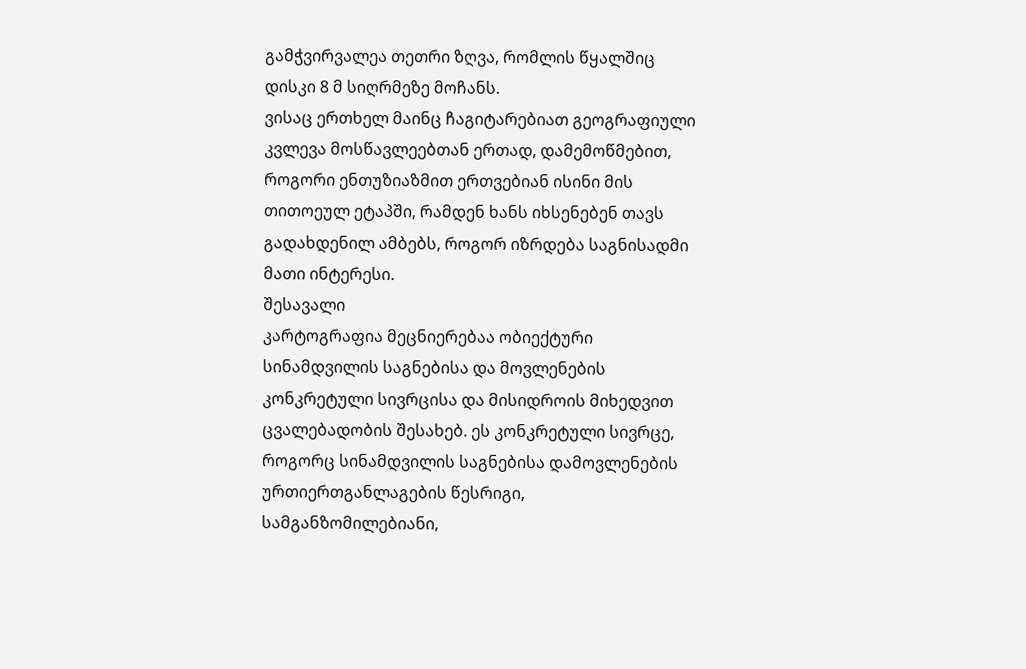გამჭვირვალეა თეთრი ზღვა, რომლის წყალშიც დისკი 8 მ სიღრმეზე მოჩანს.
ვისაც ერთხელ მაინც ჩაგიტარებიათ გეოგრაფიული კვლევა მოსწავლეებთან ერთად, დამემოწმებით, როგორი ენთუზიაზმით ერთვებიან ისინი მის თითოეულ ეტაპში, რამდენ ხანს იხსენებენ თავს გადახდენილ ამბებს, როგორ იზრდება საგნისადმი მათი ინტერესი.
შესავალი
კარტოგრაფია მეცნიერებაა ობიექტური სინამდვილის საგნებისა და მოვლენების კონკრეტული სივრცისა და მისიდროის მიხედვით ცვალებადობის შესახებ. ეს კონკრეტული სივრცე, როგორც სინამდვილის საგნებისა დამოვლენების ურთიერთგანლაგების წესრიგი, სამგანზომილებიანი,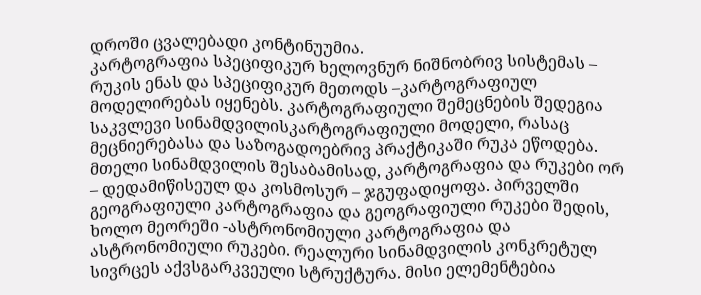დროში ცვალებადი კონტინუუმია.
კარტოგრაფია სპეციფიკურ ხელოვნურ ნიშნობრივ სისტემას – რუკის ენას და სპეციფიკურ მეთოდს –კარტოგრაფიულ მოდელირებას იყენებს. კარტოგრაფიული შემეცნების შედეგია საკვლევი სინამდვილისკარტოგრაფიული მოდელი, რასაც მეცნიერებასა და საზოგადოებრივ პრაქტიკაში რუკა ეწოდება.
მთელი სინამდვილის შესაბამისად, კარტოგრაფია და რუკები ორ – დედამიწისეულ და კოსმოსურ – ჯგუფადიყოფა. პირველში გეოგრაფიული კარტოგრაფია და გეოგრაფიული რუკები შედის, ხოლო მეორეში -ასტრონომიული კარტოგრაფია და ასტრონომიული რუკები. რეალური სინამდვილის კონკრეტულ სივრცეს აქვსგარკვეული სტრუქტურა. მისი ელემენტებია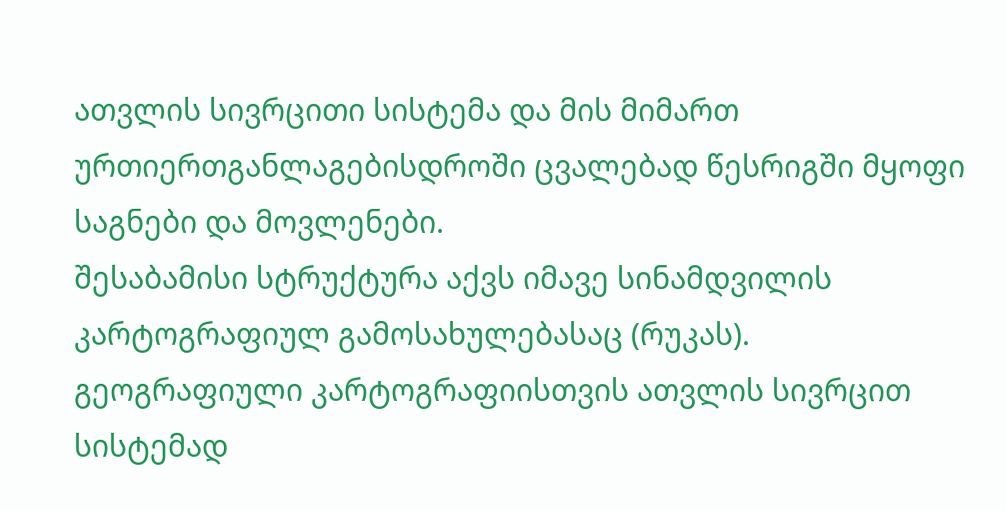ათვლის სივრცითი სისტემა და მის მიმართ ურთიერთგანლაგებისდროში ცვალებად წესრიგში მყოფი საგნები და მოვლენები.
შესაბამისი სტრუქტურა აქვს იმავე სინამდვილის კარტოგრაფიულ გამოსახულებასაც (რუკას).
გეოგრაფიული კარტოგრაფიისთვის ათვლის სივრცით სისტემად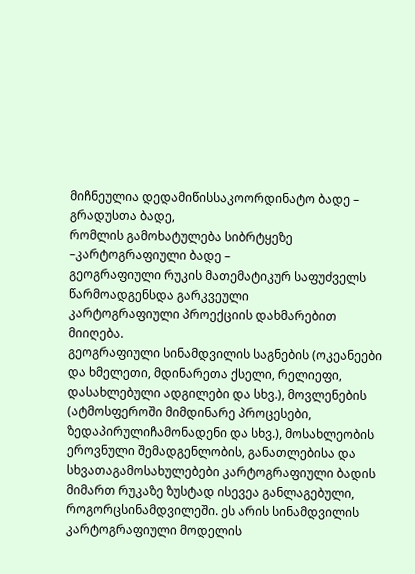მიჩნეულია დედამიწისსაკოორდინატო ბადე – გრადუსთა ბადე,
რომლის გამოხატულება სიბრტყეზე –კარტოგრაფიული ბადე –
გეოგრაფიული რუკის მათემატიკურ საფუძველს წარმოადგენსდა გარკვეული
კარტოგრაფიული პროექციის დახმარებით მიიღება.
გეოგრაფიული სინამდვილის საგნების (ოკეანეები და ხმელეთი, მდინარეთა ქსელი, რელიეფი,
დასახლებული ადგილები და სხვ.), მოვლენების (ატმოსფეროში მიმდინარე პროცესები, ზედაპირულიჩამონადენი და სხვ.), მოსახლეობის ეროვნული შემადგენლობის, განათლებისა და სხვათაგამოსახულებები კარტოგრაფიული ბადის მიმართ რუკაზე ზუსტად ისევეა განლაგებული, როგორცსინამდვილეში. ეს არის სინამდვილის კარტოგრაფიული მოდელის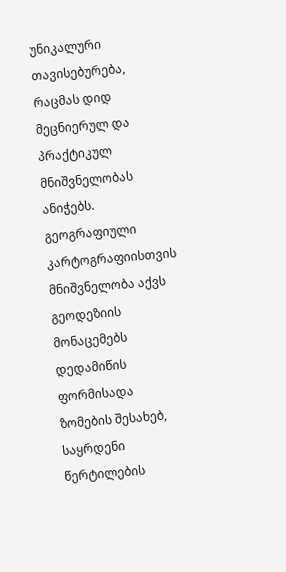უნიკალური თავისებურება, რაცმას დიდ მეცნიერულ და პრაქტიკულ მნიშვნელობას ანიჭებს.
გეოგრაფიული კარტოგრაფიისთვის მნიშვნელობა აქვს გეოდეზიის მონაცემებს დედამიწის ფორმისადა ზომების შესახებ, საყრდენი წერტილების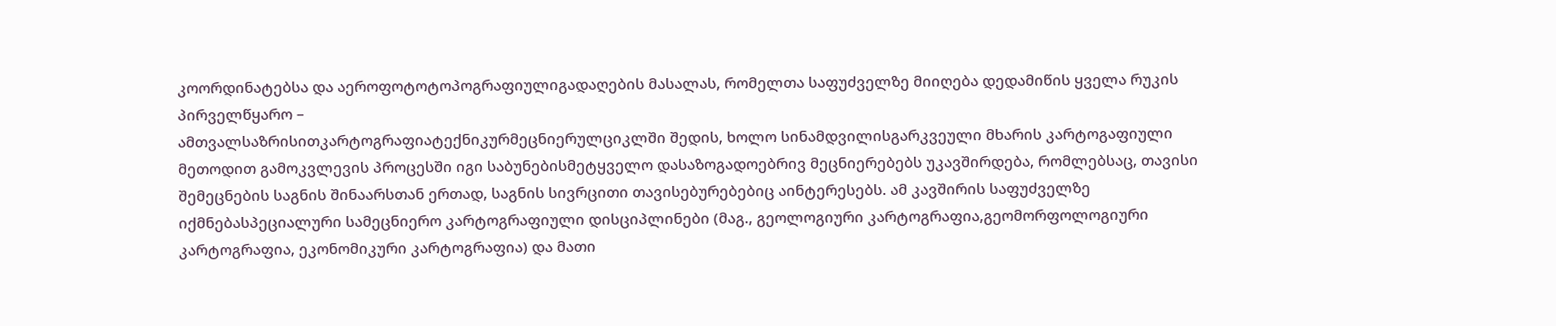კოორდინატებსა და აეროფოტოტოპოგრაფიულიგადაღების მასალას, რომელთა საფუძველზე მიიღება დედამიწის ყველა რუკის პირველწყარო –
ამთვალსაზრისითკარტოგრაფიატექნიკურმეცნიერულციკლში შედის, ხოლო სინამდვილისგარკვეული მხარის კარტოგაფიული მეთოდით გამოკვლევის პროცესში იგი საბუნებისმეტყველო დასაზოგადოებრივ მეცნიერებებს უკავშირდება, რომლებსაც, თავისი შემეცნების საგნის შინაარსთან ერთად, საგნის სივრცითი თავისებურებებიც აინტერესებს. ამ კავშირის საფუძველზე იქმნებასპეციალური სამეცნიერო კარტოგრაფიული დისციპლინები (მაგ., გეოლოგიური კარტოგრაფია,გეომორფოლოგიური კარტოგრაფია, ეკონომიკური კარტოგრაფია) და მათი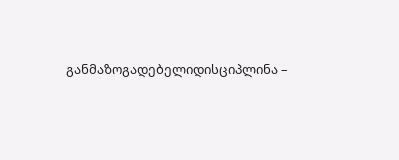განმაზოგადებელიდისციპლინა –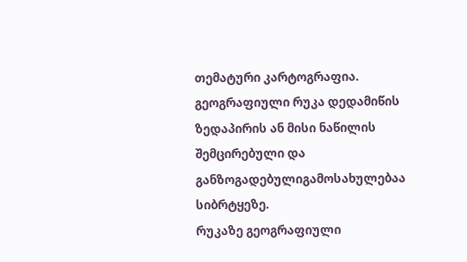თემატური კარტოგრაფია.
გეოგრაფიული რუკა დედამიწის ზედაპირის ან მისი ნაწილის შემცირებული და განზოგადებულიგამოსახულებაა სიბრტყეზე.
რუკაზე გეოგრაფიული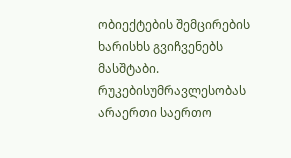ობიექტების შემცირების ხარისხს გვიჩვენებს მასშტაბი. რუკებისუმრავლესობას არაერთი საერთო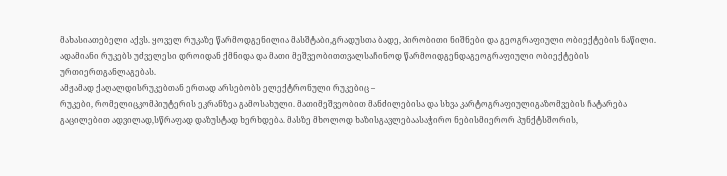მახასიათებელი აქვს. ყოველ რუკაზე წარმოდგენილია მასშტაბი,გრადუსთა ბადე, პირობითი ნიშნები და გეოგრაფიული ობიექტების ნაწილი.
ადამიანი რუკებს უძველესი დროიდან ქმნიდა და მათი მეშვეობითთვალსაჩინოდ წარმოიდგენდაგეოგრაფიული ობიექტების ურთიერთგანლაგებას.
ამჟამად ქაღალდისრუკებთან ერთად არსებობს ელექტრონული რუკებიც –
რუკები, რომელიცკომპიუტერის ეკრანზეა გამოსახული. მათიმეშვეობით მანძილებისა და სხვა კარტოგრაფიულიგაზომვების ჩატარება გაცილებით ადვილად,სწრაფად დაზუსტად ხერხდება. მასზე მხოლოდ ხაზისგავლებაასაჭირო ნებისმიერორ პუნქტსშორის,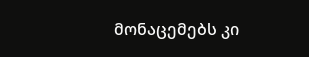მონაცემებს კი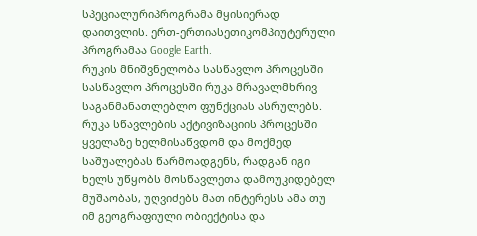სპეციალურიპროგრამა მყისიერად დაითვლის. ერთ-ერთიასეთიკომპიუტერული პროგრამაა Google Earth.
რუკის მნიშვნელობა სასწავლო პროცესში
სასწავლო პროცესში რუკა მრავალმხრივ საგანმანათლებლო ფუნქციას ასრულებს.
რუკა სწავლების აქტივიზაციის პროცესში ყველაზე ხელმისაწვდომ და მოქმედ საშუალებას წარმოადგენს, რადგან იგი ხელს უწყობს მოსწავლეთა დამოუკიდებელ მუშაობას, უღვიძებს მათ ინტერესს ამა თუ იმ გეოგრაფიული ობიექტისა და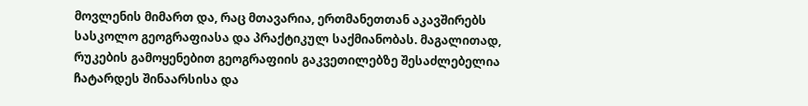მოვლენის მიმართ და, რაც მთავარია, ერთმანეთთან აკავშირებს სასკოლო გეოგრაფიასა და პრაქტიკულ საქმიანობას. მაგალითად, რუკების გამოყენებით გეოგრაფიის გაკვეთილებზე შესაძლებელია ჩატარდეს შინაარსისა და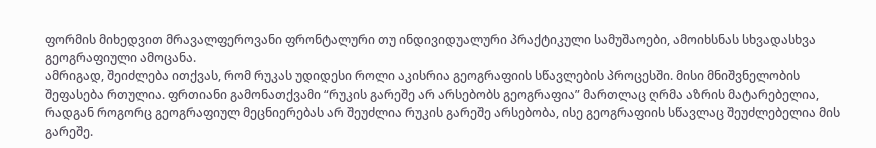ფორმის მიხედვით მრავალფეროვანი ფრონტალური თუ ინდივიდუალური პრაქტიკული სამუშაოები, ამოიხსნას სხვადასხვა გეოგრაფიული ამოცანა.
ამრიგად, შეიძლება ითქვას, რომ რუკას უდიდესი როლი აკისრია გეოგრაფიის სწავლების პროცესში. მისი მნიშვნელობის შეფასება რთულია. ფრთიანი გამონათქვამი “რუკის გარეშე არ არსებობს გეოგრაფია” მართლაც ღრმა აზრის მატარებელია, რადგან როგორც გეოგრაფიულ მეცნიერებას არ შეუძლია რუკის გარეშე არსებობა, ისე გეოგრაფიის სწავლაც შეუძლებელია მის გარეშე.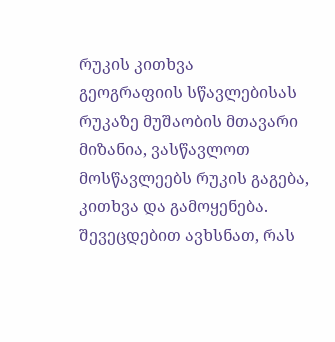რუკის კითხვა
გეოგრაფიის სწავლებისას რუკაზე მუშაობის მთავარი მიზანია, ვასწავლოთ მოსწავლეებს რუკის გაგება, კითხვა და გამოყენება. შევეცდებით ავხსნათ, რას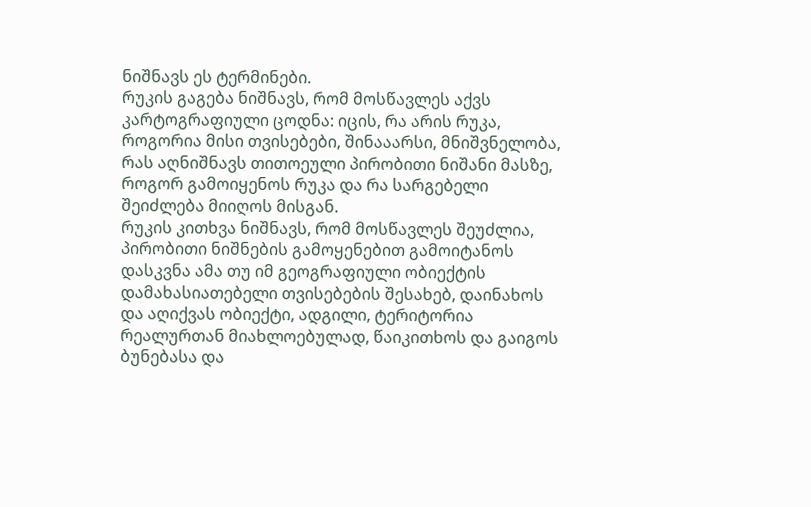ნიშნავს ეს ტერმინები.
რუკის გაგება ნიშნავს, რომ მოსწავლეს აქვს კარტოგრაფიული ცოდნა: იცის, რა არის რუკა, როგორია მისი თვისებები, შინააარსი, მნიშვნელობა, რას აღნიშნავს თითოეული პირობითი ნიშანი მასზე, როგორ გამოიყენოს რუკა და რა სარგებელი შეიძლება მიიღოს მისგან.
რუკის კითხვა ნიშნავს, რომ მოსწავლეს შეუძლია, პირობითი ნიშნების გამოყენებით გამოიტანოს დასკვნა ამა თუ იმ გეოგრაფიული ობიექტის დამახასიათებელი თვისებების შესახებ, დაინახოს და აღიქვას ობიექტი, ადგილი, ტერიტორია რეალურთან მიახლოებულად, წაიკითხოს და გაიგოს ბუნებასა და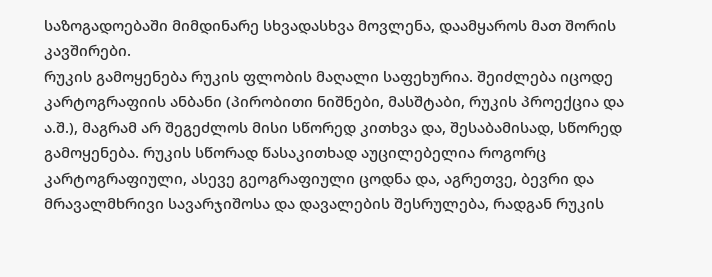საზოგადოებაში მიმდინარე სხვადასხვა მოვლენა, დაამყაროს მათ შორის კავშირები.
რუკის გამოყენება რუკის ფლობის მაღალი საფეხურია. შეიძლება იცოდე კარტოგრაფიის ანბანი (პირობითი ნიშნები, მასშტაბი, რუკის პროექცია და ა.შ.), მაგრამ არ შეგეძლოს მისი სწორედ კითხვა და, შესაბამისად, სწორედ გამოყენება. რუკის სწორად წასაკითხად აუცილებელია როგორც კარტოგრაფიული, ასევე გეოგრაფიული ცოდნა და, აგრეთვე, ბევრი და მრავალმხრივი სავარჯიშოსა და დავალების შესრულება, რადგან რუკის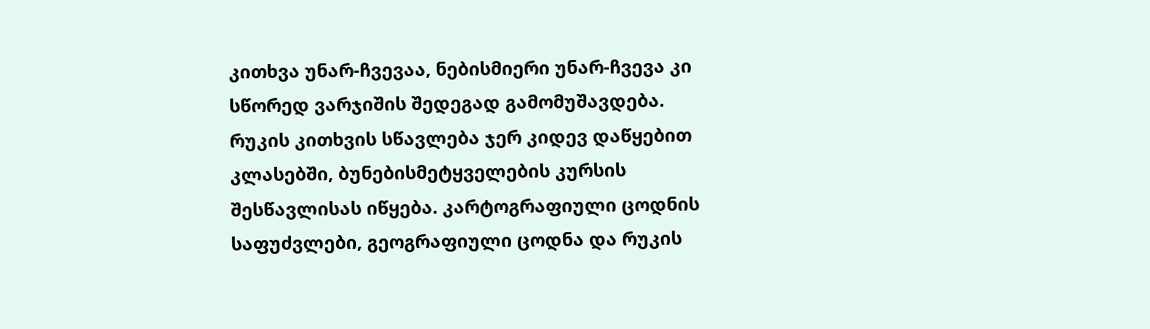კითხვა უნარ-ჩვევაა, ნებისმიერი უნარ-ჩვევა კი სწორედ ვარჯიშის შედეგად გამომუშავდება.
რუკის კითხვის სწავლება ჯერ კიდევ დაწყებით კლასებში, ბუნებისმეტყველების კურსის შესწავლისას იწყება. კარტოგრაფიული ცოდნის საფუძვლები, გეოგრაფიული ცოდნა და რუკის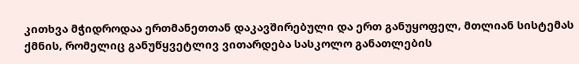კითხვა მჭიდროდაა ერთმანეთთან დაკავშირებული და ერთ განუყოფელ, მთლიან სისტემას ქმნის, რომელიც განუწყვეტლივ ვითარდება სასკოლო განათლების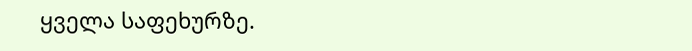ყველა საფეხურზე.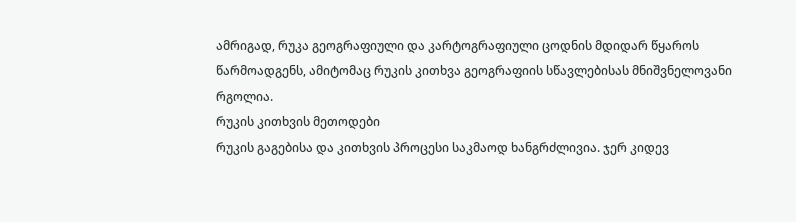ამრიგად, რუკა გეოგრაფიული და კარტოგრაფიული ცოდნის მდიდარ წყაროს წარმოადგენს, ამიტომაც რუკის კითხვა გეოგრაფიის სწავლებისას მნიშვნელოვანი რგოლია.
რუკის კითხვის მეთოდები
რუკის გაგებისა და კითხვის პროცესი საკმაოდ ხანგრძლივია. ჯერ კიდევ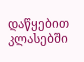დაწყებით კლასებში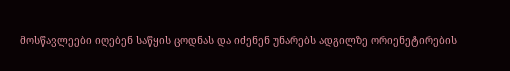მოსწავლეები იღებენ საწყის ცოდნას და იძენენ უნარებს ადგილზე ორიენეტირების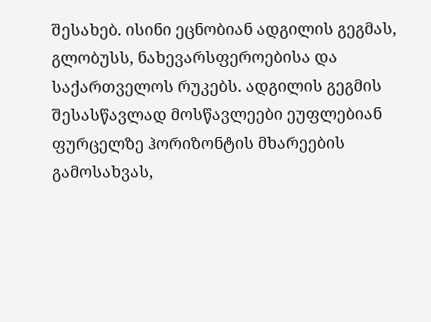შესახებ. ისინი ეცნობიან ადგილის გეგმას, გლობუსს, ნახევარსფეროებისა და საქართველოს რუკებს. ადგილის გეგმის შესასწავლად მოსწავლეები ეუფლებიან ფურცელზე ჰორიზონტის მხარეების გამოსახვას,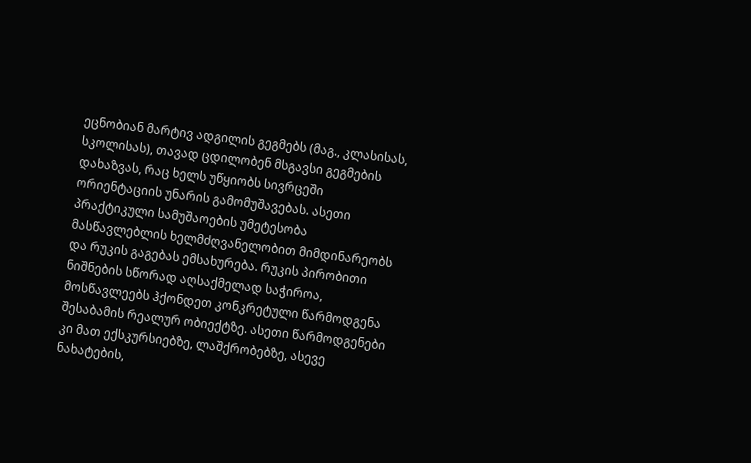ეცნობიან მარტივ ადგილის გეგმებს (მაგ., კლასისას, სკოლისას), თავად ცდილობენ მსგავსი გეგმების დახაზვას, რაც ხელს უწყიობს სივრცეში ორიენტაციის უნარის გამომუშავებას. ასეთი პრაქტიკული სამუშაოების უმეტესობა მასწავლებლის ხელმძღვანელობით მიმდინარეობს და რუკის გაგებას ემსახურება. რუკის პირობითი ნიშნების სწორად აღსაქმელად საჭიროა, მოსწავლეებს ჰქონდეთ კონკრეტული წარმოდგენა შესაბამის რეალურ ობიექტზე. ასეთი წარმოდგენები კი მათ ექსკურსიებზე, ლაშქრობებზე, ასევე ნახატების,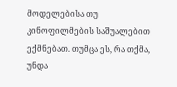მოდელებისა თუ კინოფილმების საშუალებით ექმნებათ. თუმცა ეს, რა თქმა, უნდა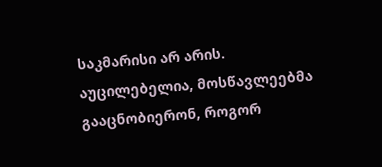საკმარისი არ არის. აუცილებელია, მოსწავლეებმა გააცნობიერონ, როგორ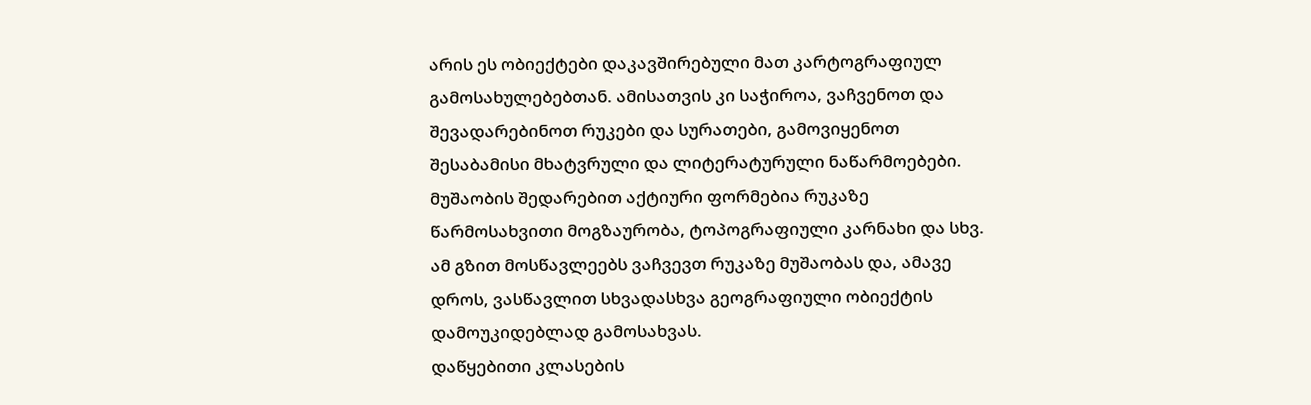არის ეს ობიექტები დაკავშირებული მათ კარტოგრაფიულ გამოსახულებებთან. ამისათვის კი საჭიროა, ვაჩვენოთ და შევადარებინოთ რუკები და სურათები, გამოვიყენოთ შესაბამისი მხატვრული და ლიტერატურული ნაწარმოებები.
მუშაობის შედარებით აქტიური ფორმებია რუკაზე წარმოსახვითი მოგზაურობა, ტოპოგრაფიული კარნახი და სხვ. ამ გზით მოსწავლეებს ვაჩვევთ რუკაზე მუშაობას და, ამავე დროს, ვასწავლით სხვადასხვა გეოგრაფიული ობიექტის დამოუკიდებლად გამოსახვას.
დაწყებითი კლასების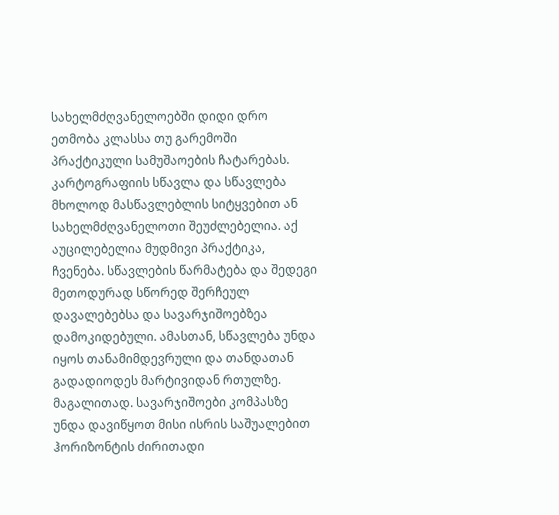სახელმძღვანელოებში დიდი დრო ეთმობა კლასსა თუ გარემოში პრაქტიკული სამუშაოების ჩატარებას. კარტოგრაფიის სწავლა და სწავლება მხოლოდ მასწავლებლის სიტყვებით ან სახელმძღვანელოთი შეუძლებელია. აქ აუცილებელია მუდმივი პრაქტიკა, ჩვენება. სწავლების წარმატება და შედეგი მეთოდურად სწორედ შერჩეულ დავალებებსა და სავარჯიშოებზეა დამოკიდებული. ამასთან, სწავლება უნდა იყოს თანამიმდევრული და თანდათან გადადიოდეს მარტივიდან რთულზე. მაგალითად. სავარჯიშოები კომპასზე უნდა დავიწყოთ მისი ისრის საშუალებით ჰორიზონტის ძირითადი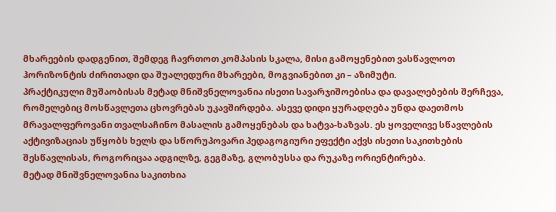მხარეების დადგენით, შემდეგ ჩავრთოთ კომპასის სკალა, მისი გამოყენებით ვასწავლოთ ჰორიზონტის ძირითადი და შუალედური მხარეები, მოგვიანებით კი – აზიმუტი.
პრაქტიკული მუშაობისას მეტად მნიშვნელოვანია ისეთი სავარჯიშოებისა და დავალებების შერჩევა, რომელებიც მოსწავლეთა ცხოვრებას უკავშირდება. ასევე დიდი ყურადღება უნდა დაეთმოს მრავალფეროვანი თვალსაჩინო მასალის გამოყენებას და ხატვა-ხაზვას. ეს ყოველივე სწავლების აქტივიზაციას უწყობს ხელს და სწორუპოვარი პედაგოგიური ეფექტი აქვს ისეთი საკითხების შესწავლისას, როგორიცაა ადგილზე, გეგმაზე, გლობუსსა და რუკაზე ორიენტირება.
მეტად მნიშვნელოვანია საკითხია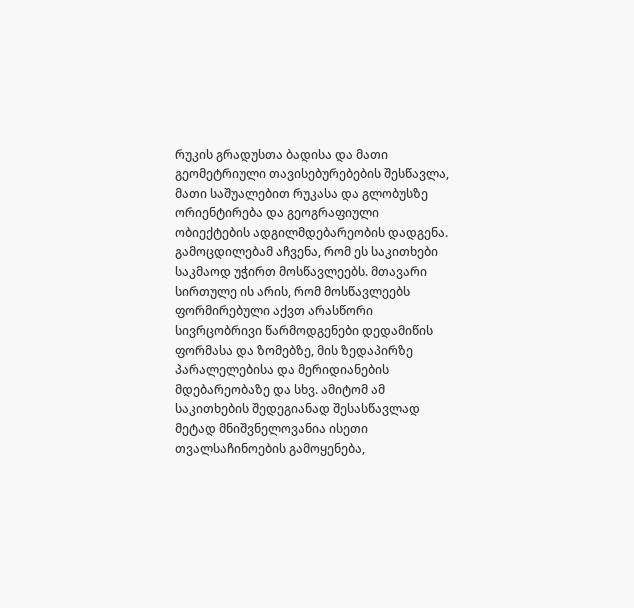რუკის გრადუსთა ბადისა და მათი გეომეტრიული თავისებურებების შესწავლა, მათი საშუალებით რუკასა და გლობუსზე ორიენტირება და გეოგრაფიული ობიექტების ადგილმდებარეობის დადგენა. გამოცდილებამ აჩვენა, რომ ეს საკითხები საკმაოდ უჭირთ მოსწავლეებს. მთავარი სირთულე ის არის, რომ მოსწავლეებს ფორმირებული აქვთ არასწორი სივრცობრივი წარმოდგენები დედამიწის ფორმასა და ზომებზე, მის ზედაპირზე პარალელებისა და მერიდიანების მდებარეობაზე და სხვ. ამიტომ ამ საკითხების შედეგიანად შესასწავლად მეტად მნიშვნელოვანია ისეთი თვალსაჩინოების გამოყენება,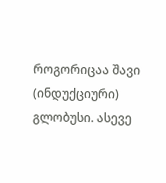როგორიცაა შავი (ინდუქციური) გლობუსი. ასევე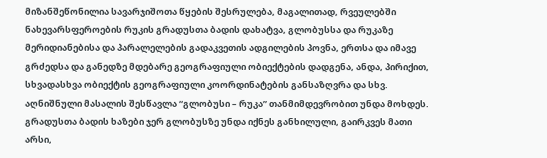მიზანშეწონილია სავარჯიშოთა წყების შესრულება, მაგალითად, რვეულებში ნახევარსფეროების რუკის გრადუსთა ბადის დახატვა, გლობუსსა და რუკაზე მერიდიანებისა და პარალელების გადაკვეთის ადგილების პოვნა, ერთსა და იმავე გრძედსა და განედზე მდებარე გეოგრაფიული ობიექტების დადგენა, ანდა, პირიქით, სხვადასხვა ობიექტის გეოგრაფიული კოორდინატების განსაზღვრა და სხვ. აღნიშნული მასალის შესწავლა “გლობუსი – რუკა” თანმიმდევრობით უნდა მოხდეს. გრადუსთა ბადის ხაზები ჯერ გლობუსზე უნდა იქნეს განხილული, გაირკვეს მათი არსი,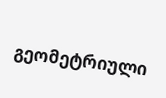გეომეტრიული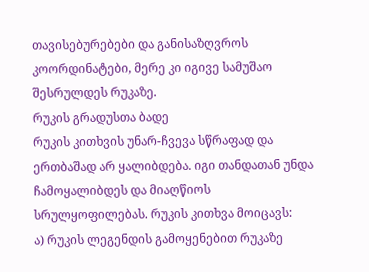თავისებურებები და განისაზღვროს კოორდინატები, მერე კი იგივე სამუშაო შესრულდეს რუკაზე.
რუკის გრადუსთა ბადე
რუკის კითხვის უნარ-ჩვევა სწრაფად და ერთბაშად არ ყალიბდება. იგი თანდათან უნდა ჩამოყალიბდეს და მიაღწიოს სრულყოფილებას. რუკის კითხვა მოიცავს:
ა) რუკის ლეგენდის გამოყენებით რუკაზე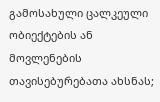გამოსახული ცალკეული ობიექტების ან მოვლენების თავისებურებათა ახსნას;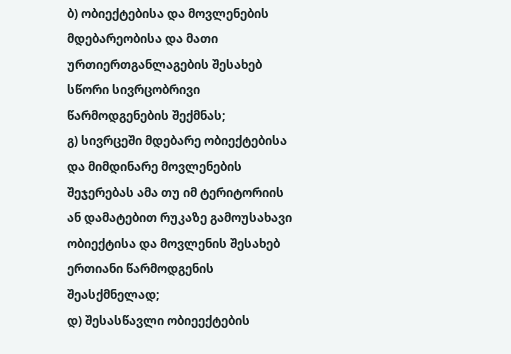ბ) ობიექტებისა და მოვლენების მდებარეობისა და მათი ურთიერთგანლაგების შესახებ სწორი სივრცობრივი წარმოდგენების შექმნას;
გ) სივრცეში მდებარე ობიექტებისა და მიმდინარე მოვლენების შეჯერებას ამა თუ იმ ტერიტორიის ან დამატებით რუკაზე გამოუსახავი ობიექტისა და მოვლენის შესახებ ერთიანი წარმოდგენის შეასქმნელად;
დ) შესასწავლი ობიეექტების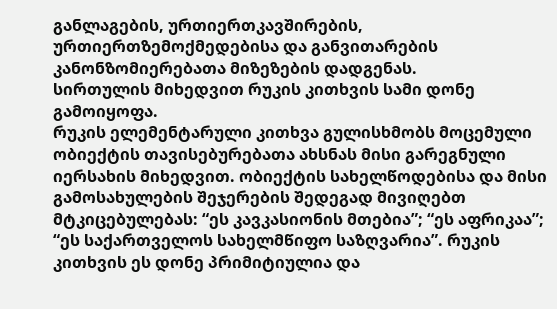განლაგების, ურთიერთკავშირების, ურთიერთზემოქმედებისა და განვითარების კანონზომიერებათა მიზეზების დადგენას.
სირთულის მიხედვით რუკის კითხვის სამი დონე გამოიყოფა.
რუკის ელემენტარული კითხვა გულისხმობს მოცემული ობიექტის თავისებურებათა ახსნას მისი გარეგნული იერსახის მიხედვით. ობიექტის სახელწოდებისა და მისი გამოსახულების შეჯერების შედეგად მივიღებთ მტკიცებულებას: “ეს კავკასიონის მთებია”; “ეს აფრიკაა”; “ეს საქართველოს სახელმწიფო საზღვარია”. რუკის კითხვის ეს დონე პრიმიტიულია და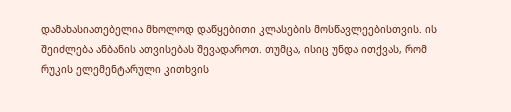დამახასიათებელია მხოლოდ დაწყებითი კლასების მოსწავლეებისთვის. ის შეიძლება ანბანის ათვისებას შევადაროთ. თუმცა, ისიც უნდა ითქვას, რომ რუკის ელემენტარული კითხვის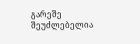გარეშე შეუძლებელია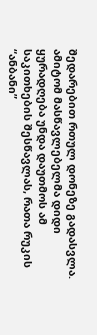შედარებით რთულ დონეზე გადასვლა. ამიტომ მასწავლებელმა დიდი ყურადღება უნდა დაუთმოს ამ საკითხების შესწავლას, რათა რუკის “ანბანი”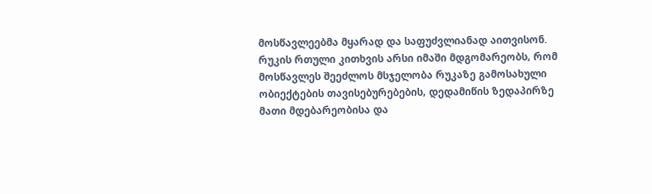მოსწავლეებმა მყარად და საფუძვლიანად აითვისონ.
რუკის რთული კითხვის არსი იმაში მდგომარეობს, რომ მოსწავლეს შეეძლოს მსჯელობა რუკაზე გამოსახული ობიექტების თავისებურებების, დედამიწის ზედაპირზე მათი მდებარეობისა და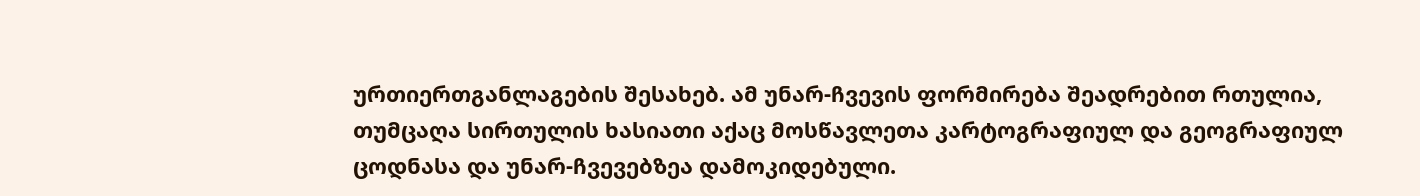ურთიერთგანლაგების შესახებ. ამ უნარ-ჩვევის ფორმირება შეადრებით რთულია, თუმცაღა სირთულის ხასიათი აქაც მოსწავლეთა კარტოგრაფიულ და გეოგრაფიულ ცოდნასა და უნარ-ჩვევებზეა დამოკიდებული.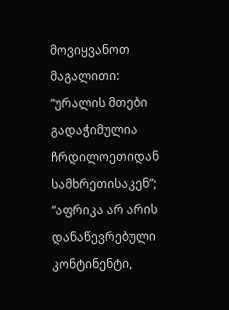მოვიყვანოთ მაგალითი: “ურალის მთები გადაჭიმულია ჩრდილოეთიდან სამხრეთისაკენ”; “აფრიკა არ არის დანაწევრებული კონტინენტი,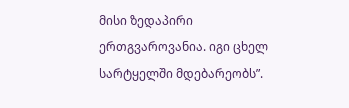მისი ზედაპირი ერთგვაროვანია. იგი ცხელ სარტყელში მდებარეობს”.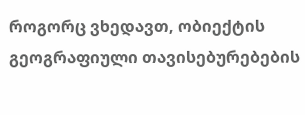როგორც ვხედავთ, ობიექტის გეოგრაფიული თავისებურებების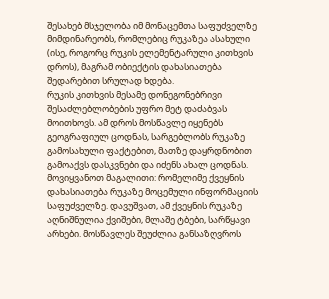შესახებ მსჯელობა იმ მონაცემთა საფუძველზე მიმდინარეობს, რომლებიც რუკაზეა ასახული (ისე, როგორც რუკის ელემენტარული კითხვის დროს), მაგრამ ობიექტის დახასიათება შედარებით სრულად ხდება.
რუკის კითხვის მესამე დონეგონებრივი შესაძლებლობების უფრო მეტ დაძაბვას მოითხოვს. ამ დროს მოსწავლე იყენებს გეოგრაფიულ ცოდნას, სარგებლობს რუკაზე გამოსახული ფაქტებით, მათზე დაყრდნობით გამოაქვს დასკვნები და იძენს ახალ ცოდნას. მოვიყვანოთ მაგალითი: რომელიმე ქვეყნის დახასიათება რუკაზე მოცემული ინფორმაციის საფუძველზე. დავუშვათ, ამ ქვეყნის რუკაზე აღნიშნულია ქვიშები, მლაშე ტბები, სარწყავი არხები. მოსწავლეს შეუძლია განსაზღვროს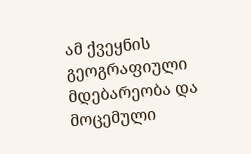ამ ქვეყნის გეოგრაფიული მდებარეობა და მოცემული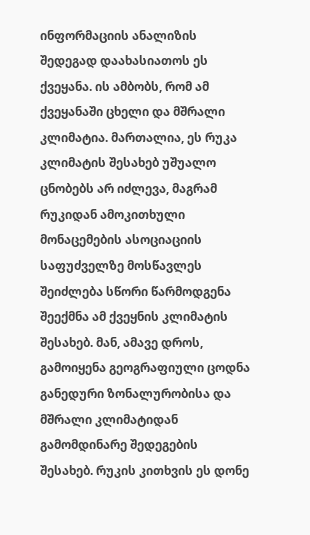ინფორმაციის ანალიზის შედეგად დაახასიათოს ეს ქვეყანა. ის ამბობს, რომ ამ ქვეყანაში ცხელი და მშრალი კლიმატია. მართალია, ეს რუკა კლიმატის შესახებ უშუალო ცნობებს არ იძლევა, მაგრამ რუკიდან ამოკითხული მონაცემების ასოციაციის საფუძველზე მოსწავლეს შეიძლება სწორი წარმოდგენა შეექმნა ამ ქვეყნის კლიმატის შესახებ. მან, ამავე დროს, გამოიყენა გეოგრაფიული ცოდნა განედური ზონალურობისა და მშრალი კლიმატიდან გამომდინარე შედეგების შესახებ. რუკის კითხვის ეს დონე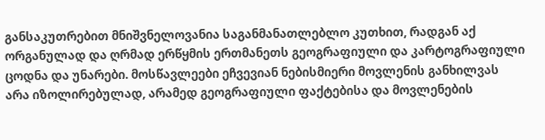განსაკუთრებით მნიშვნელოვანია საგანმანათლებლო კუთხით, რადგან აქ ორგანულად და ღრმად ერწყმის ერთმანეთს გეოგრაფიული და კარტოგრაფიული ცოდნა და უნარები. მოსწავლეები ეჩვევიან ნებისმიერი მოვლენის განხილვას არა იზოლირებულად, არამედ გეოგრაფიული ფაქტებისა და მოვლენების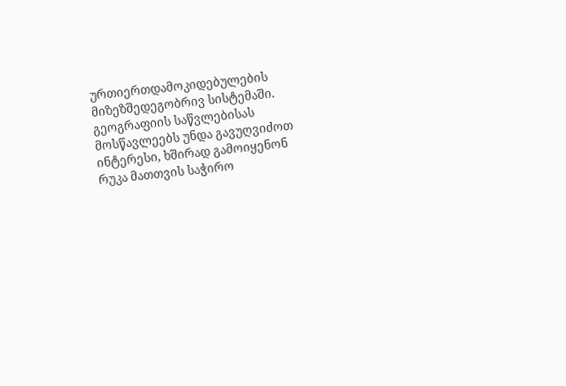ურთიერთდამოკიდებულების მიზეზშედეგობრივ სისტემაში.
გეოგრაფიის საწვლებისას მოსწავლეებს უნდა გავუღვიძოთ ინტერესი, ხშირად გამოიყენონ რუკა მათთვის საჭირო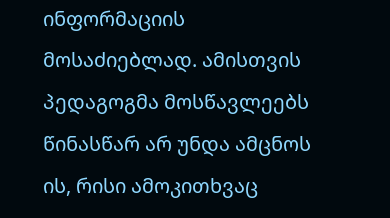ინფორმაციის მოსაძიებლად. ამისთვის პედაგოგმა მოსწავლეებს წინასწარ არ უნდა ამცნოს ის, რისი ამოკითხვაც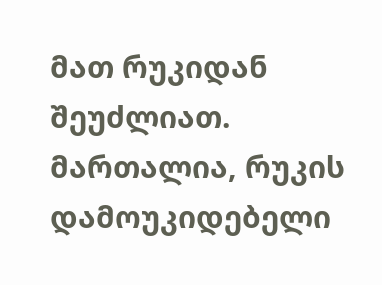მათ რუკიდან შეუძლიათ. მართალია, რუკის დამოუკიდებელი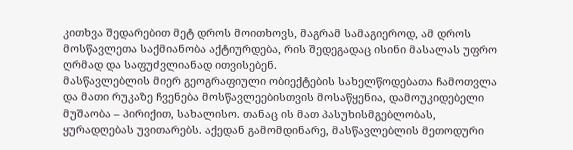კითხვა შედარებით მეტ დროს მოითხოვს, მაგრამ სამაგიეროდ, ამ დროს მოსწავლეთა საქმიანობა აქტიურდება, რის შედეგადაც ისინი მასალას უფრო ღრმად და საფუძვლიანად ითვისებენ.
მასწავლებლის მიერ გეოგრაფიული ობიექტების სახელწოდებათა ჩამოთვლა და მათი რუკაზე ჩვენება მოსწავლეებისთვის მოსაწყენია, დამოუკიდებელი მუშაობა – პირიქით, სახალისო. თანაც ის მათ პასუხისმგებლობას, ყურადღებას უვითარებს. აქედან გამომდინარე, მასწავლებლის მეთოდური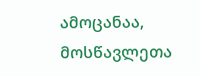ამოცანაა, მოსწავლეთა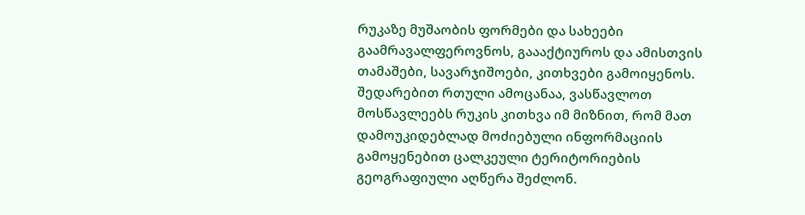რუკაზე მუშაობის ფორმები და სახეები გაამრავალფეროვნოს, გაააქტიუროს და ამისთვის თამაშები, სავარჯიშოები, კითხვები გამოიყენოს.
შედარებით რთული ამოცანაა, ვასწავლოთ მოსწავლეებს რუკის კითხვა იმ მიზნით, რომ მათ დამოუკიდებლად მოძიებული ინფორმაციის გამოყენებით ცალკეული ტერიტორიების გეოგრაფიული აღწერა შეძლონ.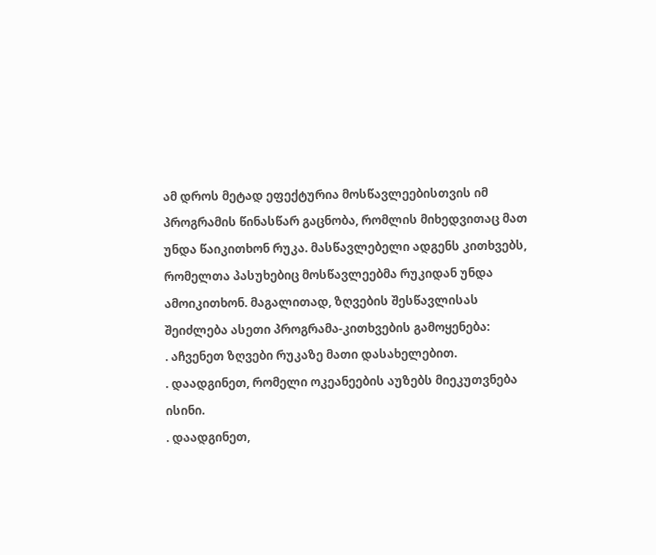ამ დროს მეტად ეფექტურია მოსწავლეებისთვის იმ პროგრამის წინასწარ გაცნობა, რომლის მიხედვითაც მათ უნდა წაიკითხონ რუკა. მასწავლებელი ადგენს კითხვებს, რომელთა პასუხებიც მოსწავლეებმა რუკიდან უნდა ამოიკითხონ. მაგალითად, ზღვების შესწავლისას შეიძლება ასეთი პროგრამა-კითხვების გამოყენება:
. აჩვენეთ ზღვები რუკაზე მათი დასახელებით.
. დაადგინეთ, რომელი ოკეანეების აუზებს მიეკუთვნება ისინი.
. დაადგინეთ,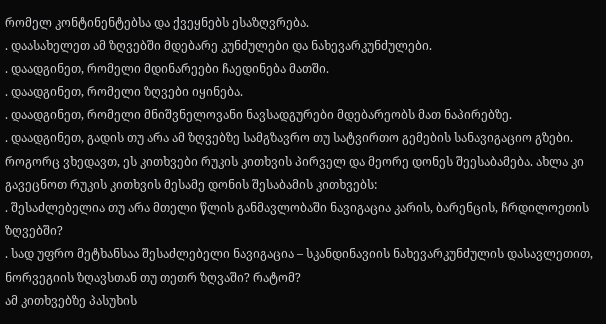რომელ კონტინენტებსა და ქვეყნებს ესაზღვრება.
. დაასახელეთ ამ ზღვებში მდებარე კუნძულები და ნახევარკუნძულები.
. დაადგინეთ, რომელი მდინარეები ჩაედინება მათში.
. დაადგინეთ, რომელი ზღვები იყინება.
. დაადგინეთ, რომელი მნიშვნელოვანი ნავსადგურები მდებარეობს მათ ნაპირებზე.
. დაადგინეთ, გადის თუ არა ამ ზღვებზე სამგზავრო თუ სატვირთო გემების სანავიგაციო გზები.
როგორც ვხედავთ, ეს კითხვები რუკის კითხვის პირველ და მეორე დონეს შეესაბამება. ახლა კი გავეცნოთ რუკის კითხვის მესამე დონის შესაბამის კითხვებს:
. შესაძლებელია თუ არა მთელი წლის განმავლობაში ნავიგაცია კარის, ბარენცის, ჩრდილოეთის ზღვებში?
. სად უფრო მეტხანსაა შესაძლებელი ნავიგაცია – სკანდინავიის ნახევარკუნძულის დასავლეთით, ნორვეგიის ზღავსთან თუ თეთრ ზღვაში? რატომ?
ამ კითხვებზე პასუხის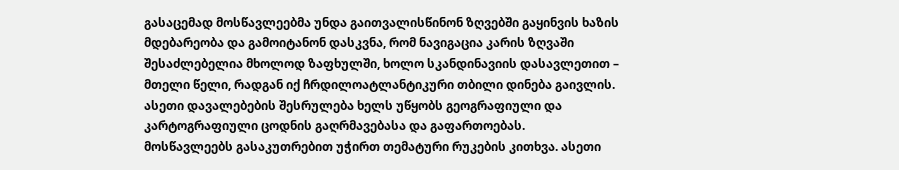გასაცემად მოსწავლეებმა უნდა გაითვალისწინონ ზღვებში გაყინვის ხაზის მდებარეობა და გამოიტანონ დასკვნა, რომ ნავიგაცია კარის ზღვაში შესაძლებელია მხოლოდ ზაფხულში, ხოლო სკანდინავიის დასავლეთით – მთელი წელი, რადგან იქ ჩრდილოატლანტიკური თბილი დინება გაივლის.
ასეთი დავალებების შესრულება ხელს უწყობს გეოგრაფიული და კარტოგრაფიული ცოდნის გაღრმავებასა და გაფართოებას.
მოსწავლეებს გასაკუთრებით უჭირთ თემატური რუკების კითხვა. ასეთი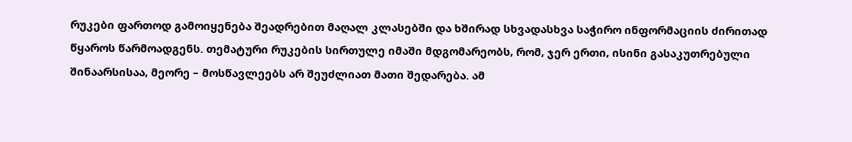რუკები ფართოდ გამოიყენება შეადრებით მაღალ კლასებში და ხშირად სხვადასხვა საჭირო ინფორმაციის ძირითად წყაროს წარმოადგენს. თემატური რუკების სირთულე იმაში მდგომარეობს, რომ, ჯერ ერთი, ისინი გასაკუთრებული შინაარსისაა, მეორე – მოსწავლეებს არ შეუძლიათ მათი შედარება. ამ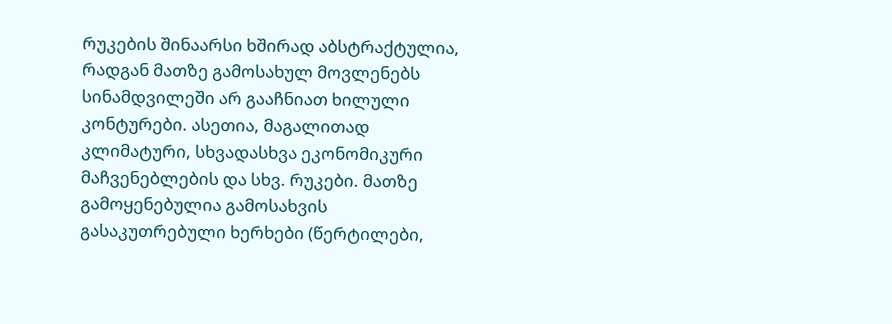რუკების შინაარსი ხშირად აბსტრაქტულია, რადგან მათზე გამოსახულ მოვლენებს სინამდვილეში არ გააჩნიათ ხილული კონტურები. ასეთია, მაგალითად კლიმატური, სხვადასხვა ეკონომიკური მაჩვენებლების და სხვ. რუკები. მათზე გამოყენებულია გამოსახვის გასაკუთრებული ხერხები (წერტილები,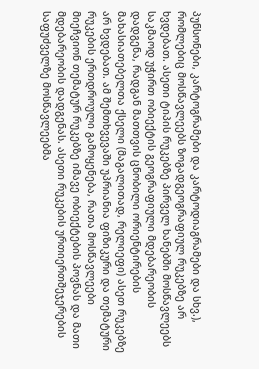პუნსონები, კარტოგრამები და კარტოდიაგრამები და სხვ.), რომლებიც მოსწავლეებს ზოგადგეოგრაფიულ რუკებზე არ ხვდებათ. ასეთი ტიპის რუკებზე პირველ ხანებში მოსწავლეებს საკმაოდ უჭირთ ობიექტის გეოგრაფიული მდებარეობის დადგენა, რადგან მათთვის ცნობილი ორიენტირების მახასიათებელთა ქსელი (მაგალითად, რელიეფი) ასეთ რუკებზე არ ხვდებათ. ამ შემთხვევაში უპრიანია ფიზიკური და თემატური რუკების ერთდროული გამოყენება, რათა მოსწავლეები მიეჩვიონ თემატურ რუკებზე იმავე ობიექტების პოვნას და მათი მდებარეობის დადგენას. ასეთი რუკების ურთიერთშეჯერების საფუძველზე მოსწავლეებმა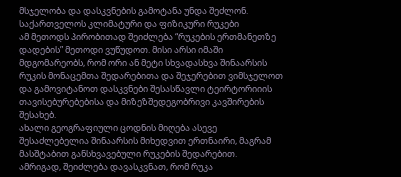მსჯელობა და დასკვნების გამოტანა უნდა შეძლონ.
საქართველოს კლიმატური და ფიზიკური რუკები
ამ მეთოდს პირობითად შეიძლება “რუკების ერთმანეთზე დადების” მეთოდი ვუწუდოთ. მისი არსი იმაში მდგომარეობს, რომ ორი ან მეტი სხვადასხვა შინაარსის რუკის მონაცემთა შედარებითა და შეჯერებით ვიმსჯელოთ და გამოვიტანოთ დასკვნები შესასწავლი ტეირტორიიის თავისებურებებისა და მიზეზშედეგობრივი კავშირების შესახებ.
ახალი გეოგრაფიული ცოდნის მიღება ასევე შესაძლებელია შინაარსის მიხედვით ერთნაირი, მაგრამ მასშტაბით განსხვავებული რუკების შედარებით.
ამრიგად, შეიძლება დავასკვნათ, რომ რუკა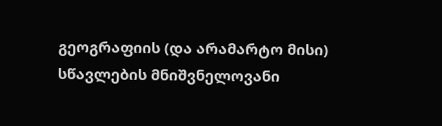გეოგრაფიის (და არამარტო მისი) სწავლების მნიშვნელოვანი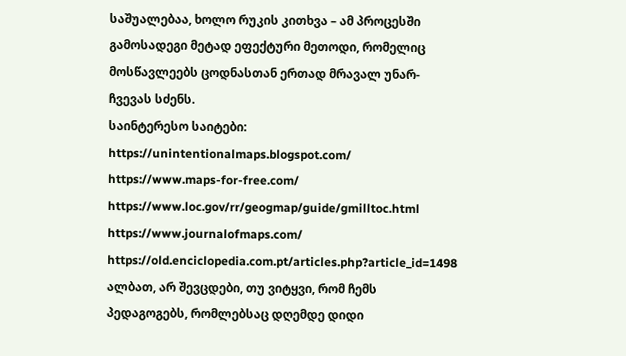საშუალებაა, ხოლო რუკის კითხვა – ამ პროცესში გამოსადეგი მეტად ეფექტური მეთოდი, რომელიც მოსწავლეებს ცოდნასთან ერთად მრავალ უნარ-ჩვევას სძენს.
საინტერესო საიტები:
https://unintentionalmaps.blogspot.com/
https://www.maps-for-free.com/
https://www.loc.gov/rr/geogmap/guide/gmilltoc.html
https://www.journalofmaps.com/
https://old.enciclopedia.com.pt/articles.php?article_id=1498
ალბათ, არ შევცდები, თუ ვიტყვი, რომ ჩემს პედაგოგებს, რომლებსაც დღემდე დიდი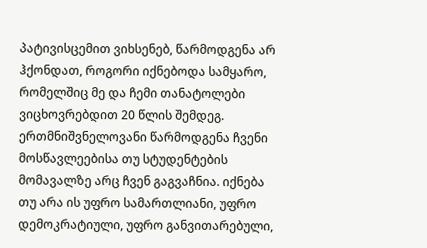პატივისცემით ვიხსენებ, წარმოდგენა არ ჰქონდათ, როგორი იქნებოდა სამყარო, რომელშიც მე და ჩემი თანატოლები ვიცხოვრებდით 20 წლის შემდეგ. ერთმნიშვნელოვანი წარმოდგენა ჩვენი მოსწავლეებისა თუ სტუდენტების მომავალზე არც ჩვენ გაგვაჩნია. იქნება თუ არა ის უფრო სამართლიანი, უფრო დემოკრატიული, უფრო განვითარებული,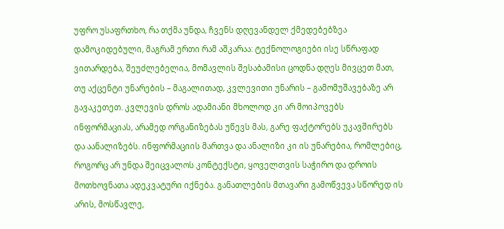უფრო უსაფრთხო, რა თქმა უნდა, ჩვენს დღევანდელ ქმედებებზეა დამოკიდებული, მაგრამ ერთი რამ აშკარაა: ტექნოლოგიები ისე სწრაფად ვითარდება, შეუძლებელია, მომავლის შესაბამისი ცოდნა დღეს მივცეთ მათ, თუ აქცენტი უნარების – მაგალითად, კვლევითი უნარის – გამომუშავებაზე არ გავაკეთეთ. კვლევის დროს ადამიანი მხოლოდ კი არ მოიპოვებს ინფორმაციას, არამედ ორგანიზებას უწევს მას, გარე ფაქტორებს უკავშირებს და აანალიზებს. ინფორმაციის მართვა და ანალიზი კი ის უნარებია, რომლებიც, როგორც არ უნდა შეიცვალოს კონტექსტი, ყოველთვის საჭირო და დროის მოთხოვნათა ადეკვატური იქნება. განათლების მთავარი გამოწვევა სწორედ ის არის, მოსწავლე,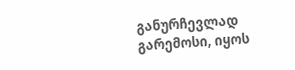განურჩევლად გარემოსი, იყოს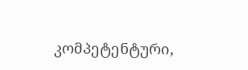კომპეტენტური,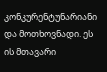კონკურენტუნარიანი და მოთხოვნადი. ეს ის მთავარი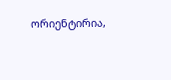ორიენტირია,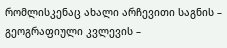რომლისკენაც ახალი არჩევითი საგნის – გეოგრაფიული კვლევის –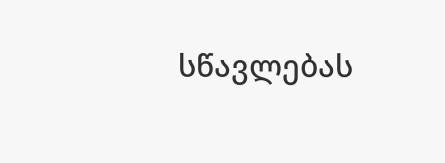სწავლებას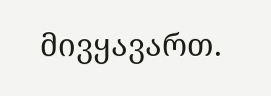მივყავართ.